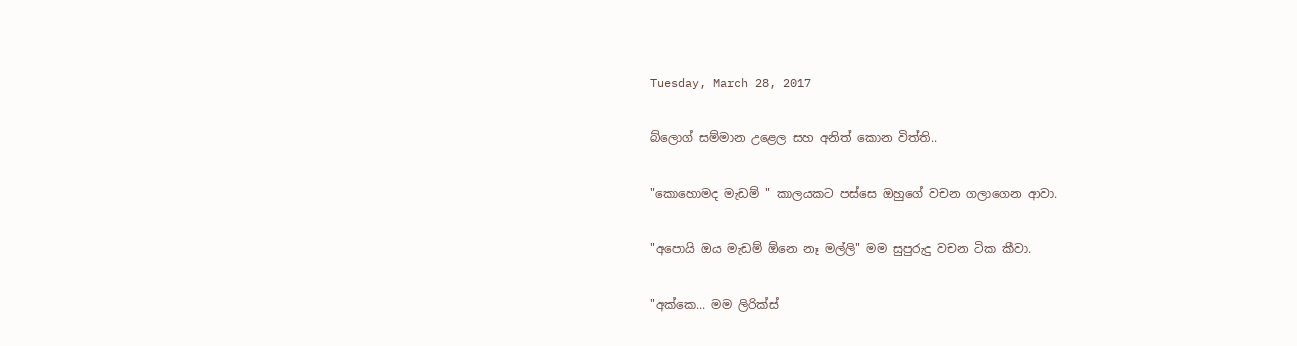Tuesday, March 28, 2017

බ්ලොග් සම්මාන උළෙල සහ අනිත් කොන විත්ති..

"කොහොමද මැඩම් " කාලයකට පස්සෙ ඔහුගේ වචන ගලාගෙන ආවා.

"අපොයි ඔය මැඩම් ඕනෙ නෑ මල්ලි" මම සුපුරුදු වචන ටික කීවා.

"අක්කෙ... මම ලිරික්ස්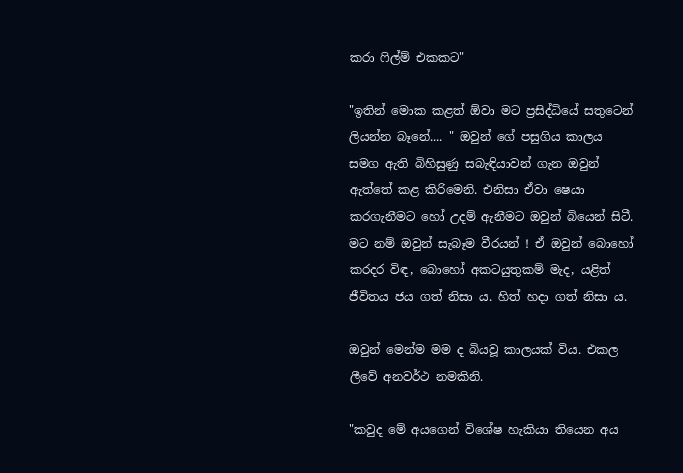කරා ෆිල්ම් එකකට"

"ඉතින් මොක කළත් ඕවා මට ප්‍රසිද්ධියේ සතුටෙන් ලියන්න බෑනේ.... " ඔවුන් ගේ පසුගිය කාලය සමග ඇති බිහිසුණු සබැඳියාවන් ගැන ඔවුන් ඇත්තේ කළ කිරිමෙනි. එනිසා ඒවා ෂෙයා කරගැනීමට හෝ උදම් ඇනීමට ඔවුන් බියෙන් සිටී. මට නම් ඔවුන් සැබෑම වීරයන් ! ඒ ඔවුන් බොහෝ කරදර විඳ, බොහෝ අකටයුතුකම් මැද, යළිත් ජීවිතය ජය ගත් නිසා ය. හිත් හදා ගත් නිසා ය.

ඔවුන් මෙන්ම මම ද බියවූ කාලයක් විය. එකල ලීවේ අනවර්ථ නමකිනි.

"කවුද මේ අයගෙන් විශේෂ හැකියා තියෙන අය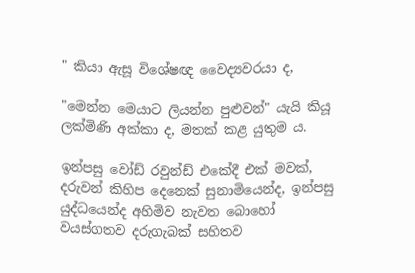" කියා ඇසූ විශේෂඥ වෛද්‍යවරයා ද,

"මෙන්න මෙයාට ලියන්න පුළුවන්" යැයි කියූ ලක්මිණි අක්කා ද, මතක් කළ යුතුම ය.

ඉන්පසු වෝඩ් රවුන්ඩ් එකේදී එක් මවක්, දරුවන් කිහිප දෙනෙක් සුනාමියෙන්ද, ඉන්පසු යුද්ධයෙන්ද අහිමිව නැවත බොහෝ වයස්ගතව දරුගැබක් සහිතව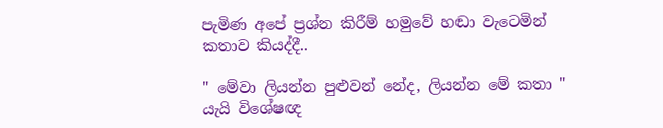පැමිණ අපේ ප්‍රශ්න කිරීම් හමුවේ හඬා වැටෙමින් කතාව කියද්දී..

" මේවා ලියන්න පුළුවන් නේද, ලියන්න මේ කතා " යැයි විශේෂඥ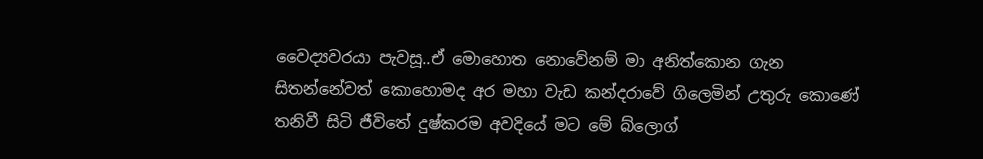වෛද්‍යවරයා පැවසූ..ඒ මොහොත නොවේනම් මා අනිත්කොන ගැන සිතන්නේවත් කොහොමද අර මහා වැඩ කන්දරාවේ ගිලෙමින් උතුරු කොණේ තනිවී සිටි ජීවිතේ දුෂ්කරම අවදියේ මට මේ බ්ලොග්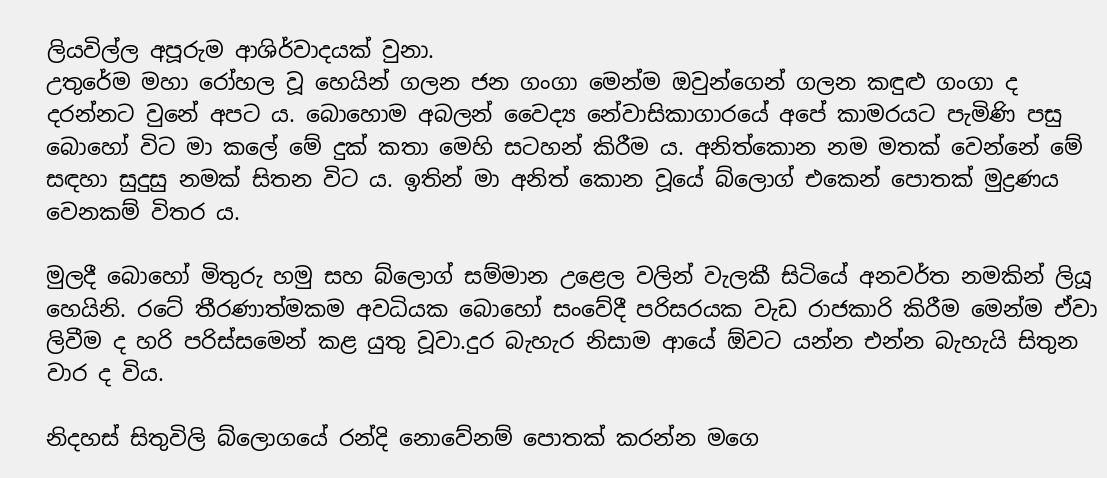ලියවිල්ල අපූරුම ආශිර්වාදයක් වුනා.
උතුරේම මහා රෝහල වූ හෙයින් ගලන ජන ගංගා මෙන්ම ඔවුන්ගෙන් ගලන කඳුළු ගංගා ද දරන්නට වුනේ අපට ය. බොහොම අබලන් වෛද්‍ය නේවාසිකාගාරයේ අපේ කාමරයට පැමිණි පසු බොහෝ විට මා කලේ මේ දුක් කතා මෙහි සටහන් කිරීම ය. අනිත්කොන නම මතක් වෙන්නේ මේ සඳහා සුදුසු නමක් සිතන විට ය. ඉතින් මා අනිත් කොන වූයේ බ්ලොග් එකෙන් පොතක් මුද්‍රණය වෙනකම් විතර ය.

මුලදී බොහෝ මිතුරු හමු සහ බ්ලොග් සම්මාන උළෙල වලින් වැලකී සිටියේ අනවර්ත නමකින් ලියූ හෙයිනි. රටේ තීරණාත්මකම අවධියක බොහෝ සංවේදී පරිසරයක වැඩ රාජකාරි කිරීම මෙන්ම ඒවා ලිවීම ද හරි පරිස්සමෙන් කළ යුතු වූවා.දුර බැහැර නිසාම ආයේ ඕවට යන්න එන්න බැහැයි සිතුන වාර ද විය.

නිදහස් සිතුවිලි බ්ලොගයේ රන්දි නොවේනම් පොතක් කරන්න මගෙ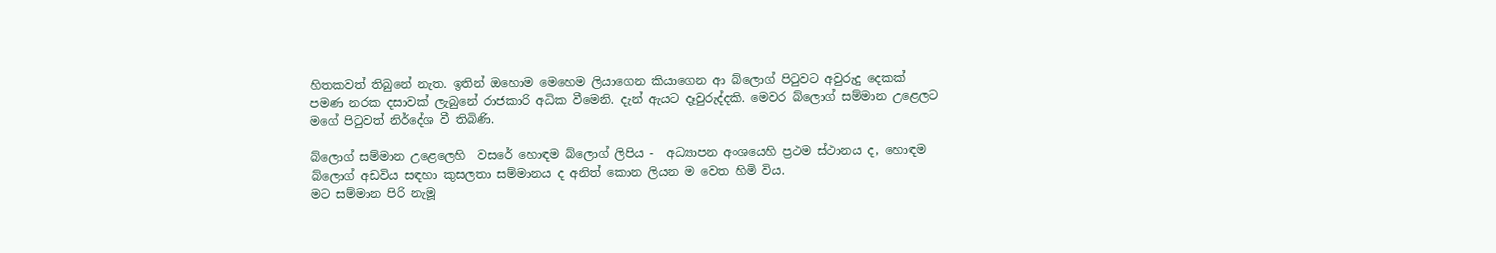හිතකවත් තිබුනේ නැත. ඉතින් ඔහොම මෙහෙම ලියාගෙන කියාගෙන ආ බ්ලොග් පිටුවට අවුරුදු දෙකක් පමණ නරක දසාවක් ලැබුනේ රාජකාරි අධික වීමෙනි. දැන් ඇයට දෑවුරුද්දකි. මෙවර බ්ලොග් සම්මාන උළෙලට මගේ පිටුවත් නිර්දේශ වී තිබිණි.

බ්ලොග් සම්මාන උළෙලෙහි  වසරේ හොඳම බ්ලොග් ලිපිය -  අධ්‍යාපන අංශයෙහි ප්‍රථම ස්ථානය ද, හොඳම බ්ලොග් අඩවිය සඳහා කුසලතා සම්මානය ද අනිත් කොන ලියන ම වෙත හිමි විය.
මට සම්මාන පිරි නැමූ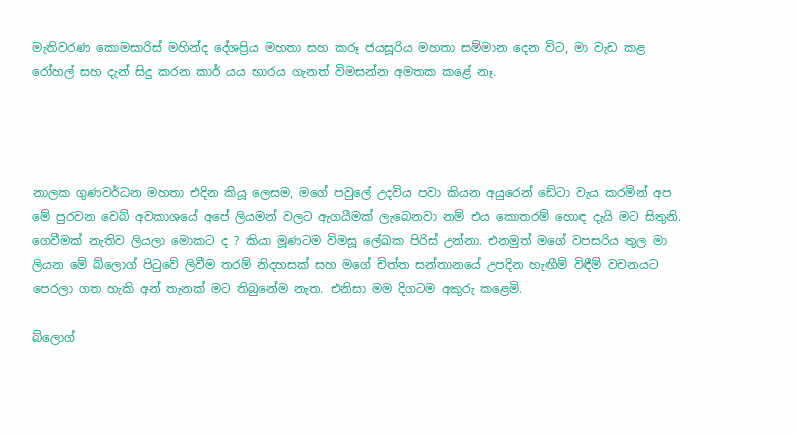මැතිවරණ කොමසාරිස් මහින්ද දේශප්‍රිය මහතා සහ කරූ ජයසූරිය මහතා සම්මාන දෙන විට, මා වැඩ කළ රෝහල් සහ දැන් සිදු කරන කාර් යය භාරය ගැනත් විමසන්න අමතක කළේ නෑ.




නාලක ගුණවර්ධන මහතා එදින කියූ ලෙසම, මගේ පවුලේ උදවිය පවා කියන අයුරෙන් ඩේටා වැය කරමින් අප මේ පුරවන වෙබ් අවකාශයේ අපේ ලියමන් වලට ඇගයීමක් ලැබෙනවා නම් එය කොතරම් හොඳ දැයි මට සිතුනි.
ගෙවීමක් නැතිව ලියලා මොකට ද ? කියා මූණටම විමසූ ලේඛක පිරිස් උන්නා. එනමුත් මගේ වපසරිය තුල මා ලියන මේ බ්ලොග් පිටුවේ ලිවීම තරම් නිදහසක් සහ මගේ චිත්ත සන්තානයේ උපදින හැඟීම් විඳීම් වචනයට පෙරලා ගත හැකි අන් තැනක් මට තිබුනේම නැත. එනිසා මම දිගටම අකුරු කළෙමි.

බ්ලොග්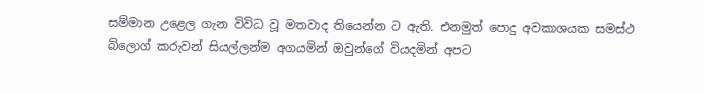සම්මාන උළෙල ගැන විවිධ වූ මතවාද තියෙන්න ට ඇති. එනමුත් පොදු අවකාශයක සමස්ථ බ්ලොග් කරුවන් සියල්ලන්ම අගයමින් ඔවුන්ගේ වියදමින් අපට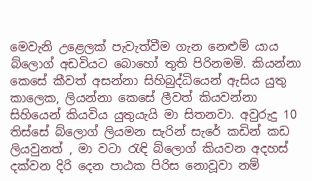මෙවැනි උළෙලක් පැවැත්වීම ගැන නෙළුම් යාය බ්ලොග් අඩවියට බොහෝ තුති පිරිනමමි. කියන්නා කෙසේ කීවත් අසන්නා සිහිබුද්ධියෙන් ඇසිය යුතු කාලෙක, ලියන්නා කෙසේ ලීවත් කියවන්නා සිහියෙන් කියවිය යුතුයැයි මා සිතනවා. අවුරුදු 10 තිස්සේ බ්ලොග් ලියමන සැරින් සැරේ කඩින් කඩ ලියවුනත් , මා වටා රැඳි බ්ලොග් කියවන අදහස් දක්වන දිරි දෙන පාඨක පිරිස නොවූවා නම්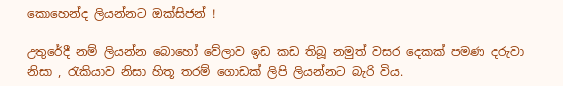කොහෙන්ද ලියන්නට ඔක්සිජන් !

උතුරේදී නම් ලියන්න බොහෝ වේලාව ඉඩ කඩ තිබූ නමුත් වසර දෙකක් පමණ දරුවා නිසා , රැකියාව නිසා හිතූ තරම් ගොඩක් ලිපි ලියන්නට බැරි විය.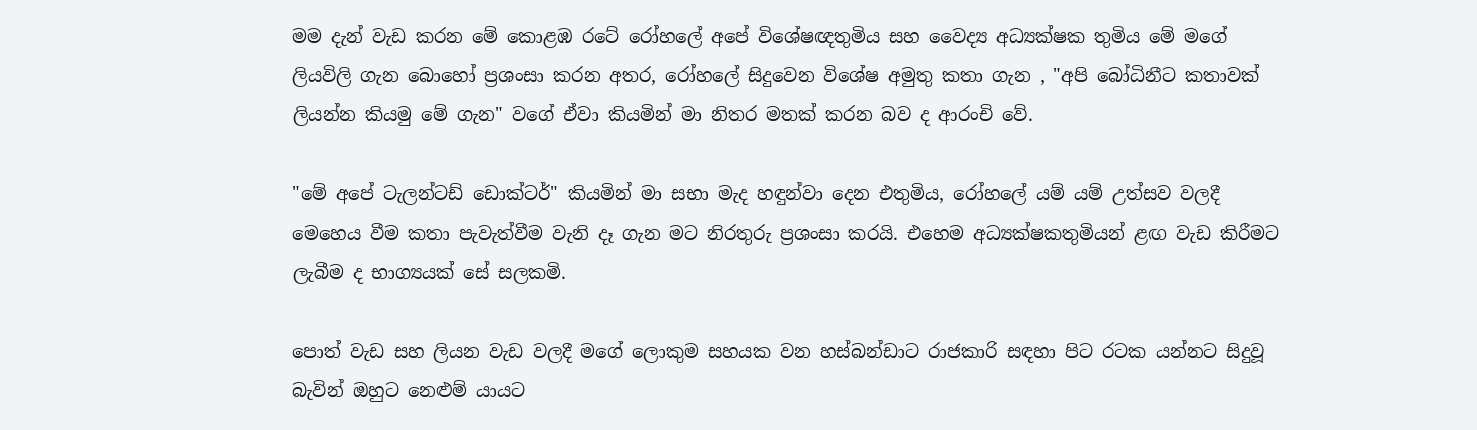මම දැන් වැඩ කරන මේ කොළඹ රටේ රෝහලේ අපේ විශේෂඥතුමිය සහ වෛද්‍ය අධ්‍යක්ෂක තුමිය මේ මගේ ලියවිලි ගැන බොහෝ ප්‍රශංසා කරන අතර, රෝහලේ සිදුවෙන විශේෂ අමුතු කතා ගැන , "අපි බෝධිනීට කතාවක් ලියන්න කියමු මේ ගැන" වගේ ඒවා කියමින් මා නිතර මතක් කරන බව ද ආරංචි වේ.

"මේ අපේ ටැලන්ටඩ් ඩොක්ටර්" කියමින් මා සභා මැද හඳුන්වා දෙන එතුමිය, රෝහලේ යම් යම් උත්සව වලදී මෙහෙය වීම කතා පැවැත්වීම වැනි දෑ ගැන මට නිරතුරු ප්‍රශංසා කරයි. එහෙම අධ්‍යක්ෂකතුමියන් ළඟ වැඩ කිරීමට ලැබීම ද භාග්‍යයක් සේ සලකමි.

පොත් වැඩ සහ ලියන වැඩ වලදී මගේ ලොකුම සහයක වන හස්බන්ඩාට රාජකාරි සඳහා පිට රටක යන්නට සිදුවූ බැවින් ඔහුට නෙළුම් යායට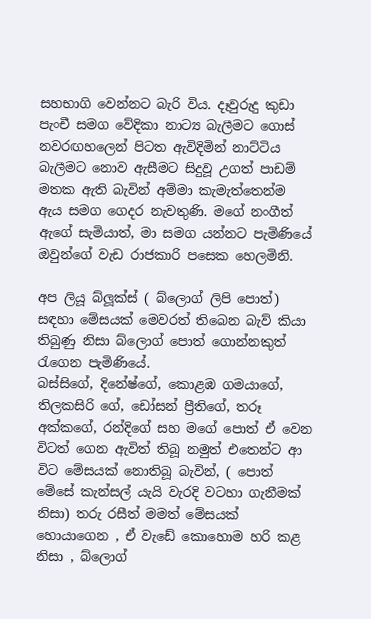සහභාගි වෙන්නට බැරි විය. දෑවුරුදු කුඩා පැංචී සමග වේදිකා නාට්‍ය බැලීමට ගොස් නවරඟහලෙන් පිටත ඇවිදිමින් නාට්ටිය බැලීමට නොව ඇසීමට සිදුවූ උගත් පාඩම් මතක ඇති බැවින් අම්මා කැමැත්තෙන්ම ඇය සමග ගෙදර නැවතුණි. මගේ නංගීත් ඇගේ සැමියාත්, මා සමග යන්නට පැමිණියේ ඔවුන්ගේ වැඩ රාජකාරි පසෙක හෙලමිනි.

අප ලියූ බ්ලූක්ස් ( බ්ලොග් ලිපි පොත්) සඳහා මේසයක් මෙවරත් තිබෙන බැව් කියා තිබුණු නිසා බ්ලොග් පොත් ගොන්නකුත් රැගෙන පැමිණියේ.
බස්සිගේ, දිනේෂ්ගේ, කොළඹ ගමයාගේ, තිලකසිරි ගේ, ඩෝසන් ප්‍රීතිගේ, තරූ අක්කගේ, රන්දිගේ සහ මගේ පොත් ඒ වෙන විටත් ගෙන ඇවිත් තිබූ නමුත් එතෙන්ට ආ විට මේසයක් නොතිබූ බැවින්, ( පොත් මේසේ කැන්සල් යැයි වැරදි වටහා ගැනීමක් නිසා) තරු රසීත් මමත් මේසයක් හොයාගෙන , ඒ වැඩේ කොහොම හරි කළ නිසා , බ්ලොග්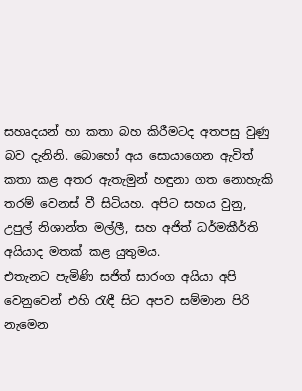සහෘදයන් හා කතා බහ කිරීමටද අතපසු වුණු බව දැනිනි. බොහෝ අය සොයාගෙන ඇවිත් කතා කළ අතර ඇතැමුන් හඳුනා ගත නොහැකි තරම් වෙනස් වී සිටියහ. අපිට සහය වුනු, උපුල් නිශාන්ත මල්ලී, සහ අජිත් ධර්මකීර්ති අයියාද මතක් කළ යුතුමය.
එතැනට පැමිණි සජිත් සාරංග අයියා අපි වෙනුවෙන් එහි රැඳී සිට අපව සම්මාන පිරි නැමෙන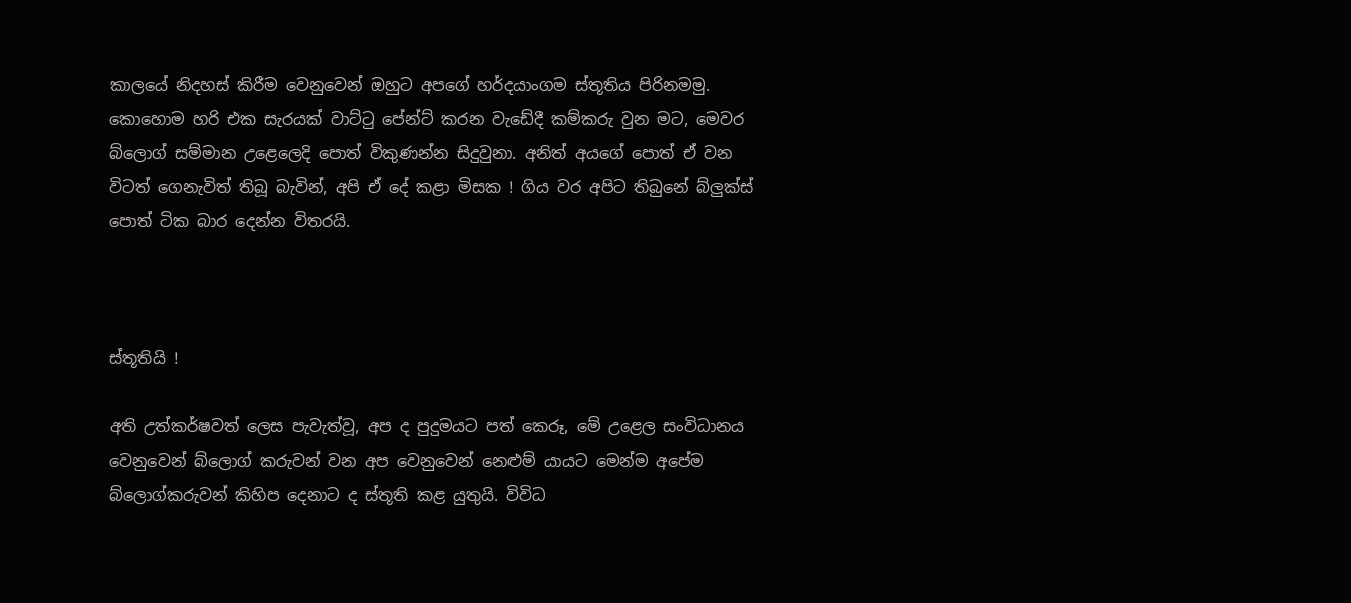කාලයේ නිදහස් කිරීම වෙනුවෙන් ඔහුට අපගේ හර්දයාංගම ස්තූතිය පිරිනමමු.
කොහොම හරි එක සැරයක් වාට්ටු පේන්ට් කරන වැඩේදී කම්කරු වුන මට, මෙවර බ්ලොග් සම්මාන උළෙලෙදි පොත් විකුණන්න සිදුවුනා. අනිත් අයගේ පොත් ඒ වන විටත් ගෙනැවිත් තිබූ බැවින්, අපි ඒ දේ කළා මිසක ! ගිය වර අපිට තිබුනේ බ්ලුක්ස් පොත් ටික බාර දෙන්න විතරයි.



ස්තූතියි !

අති උත්කර්ෂවත් ලෙස පැවැත්වූ, අප ද පුදුමයට පත් කෙරූ, මේ උළෙල සංවිධානය වෙනුවෙන් බ්ලොග් කරුවන් වන අප වෙනුවෙන් නෙළුම් යායට මෙන්ම අපේම බ්ලොග්කරුවන් කිහිප දෙනාට ද ස්තූති කළ යුතුයි. විවිධ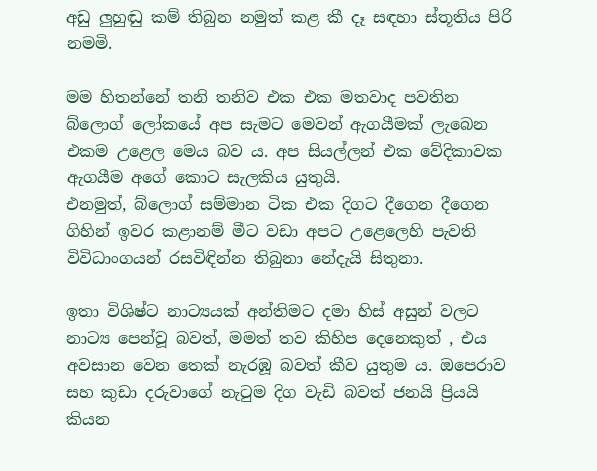අඩු ලුහුඬු කම් තිබුන නමුත් කළ කී දෑ සඳහා ස්තූතිය පිරි නමමි.

මම හිතන්නේ තනි තනිව එක එක මතවාද පවතින බ්ලොග් ලෝකයේ අප සැමට මෙවන් ඇගයීමක් ලැබෙන එකම උළෙල මෙය බව ය. අප සියල්ලන් එක වේදිකාවක ඇගයීම අගේ කොට සැලකිය යුතුයි.
එනමුත්, බ්ලොග් සම්මාන ටික එක දිගට දීගෙන දීගෙන ගිහින් ඉවර කළානම් මීට වඩා අපට උළෙලෙහි පැවති විවිධාංගයන් රසවිඳින්න තිබුනා නේදැයි සිතුනා.

ඉතා විශිෂ්ට නාට්‍යයක් අන්තිමට දමා හිස් අසුන් වලට නාට්‍ය පෙන්වූ බවත්, මමත් තව කිහිප දෙනෙකුත් , එය අවසාන වෙන තෙක් නැරඹූ බවත් කීව යුතුම ය. ඔපෙරාව සහ කුඩා දරුවාගේ නැටුම දිග වැඩි බවත් ජනයි ප්‍රියයි කියන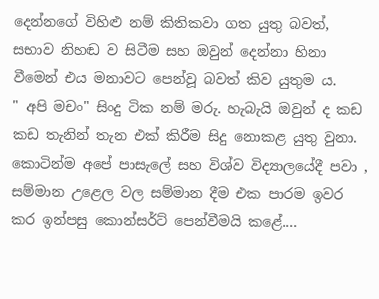දෙන්නගේ විහිළු නම් කිතිකවා ගත යුතු බවත්, සභාව නිහඬ ව සිටීම සහ ඔවුන් දෙන්නා හිනා වීමෙන් එය මනාවට පෙන්වූ බවත් කිව යුතුම ය.
" අපි මචං" සිංදු ටික නම් මරු. හැබැයි ඔවුන් ද කඩ කඩ තැනින් තැන එක් කිරීම සිදු නොකළ යුතු වුනා.
කොටින්ම අපේ පාසැලේ සහ විශ්ව විද්‍යාලයේදී පවා , සම්මාන උළෙල වල සම්මාන දීම එක පාරම ඉවර කර ඉන්පසු කොන්සර්ට් පෙන්වීමයි කළේ....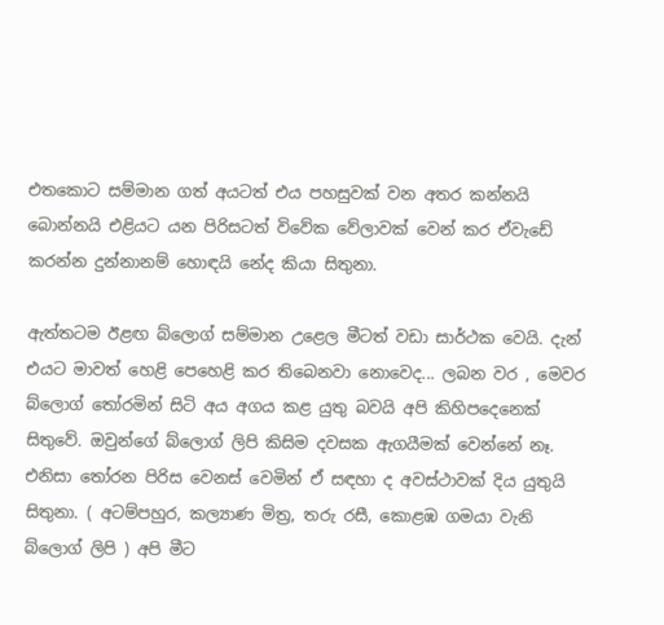එතකොට සම්මාන ගත් අයටත් එය පහසුවක් වන අතර කන්නයි බොන්නයි එළියට යන පිරිසටත් විවේක වේලාවක් වෙන් කර ඒවැඩේ කරන්න දුන්නානම් හොඳයි නේද කියා සිතුනා.

ඇත්තටම ඊළඟ බ්ලොග් සම්මාන උළෙල මීටත් වඩා සාර්ථක වෙයි. දැන් එයට මාවත් හෙළි පෙහෙළි කර තිබෙනවා නොවෙද... ලබන වර , මෙවර බ්ලොග් තෝරමින් සිටි අය අගය කළ යුතු බවයි අපි කිහිපදෙනෙක් සිතුවේ. ඔවුන්ගේ බ්ලොග් ලිපි කිසිම දවසක ඇගයීමක් වෙන්නේ නෑ. එනිසා තෝරන පිරිස වෙනස් වෙමින් ඒ සඳහා ද අවස්ථාවක් දිය යුතුයි සිතුනා. ( අටම්පහුර, කල්‍යාණ මිත්‍ර, තරු රසී, කොළඹ ගමයා වැනි බ්ලොග් ලිපි ) අපි මීට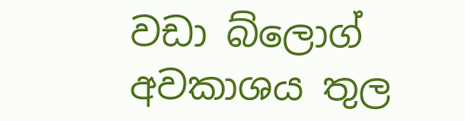වඩා බ්ලොග් අවකාශය තුල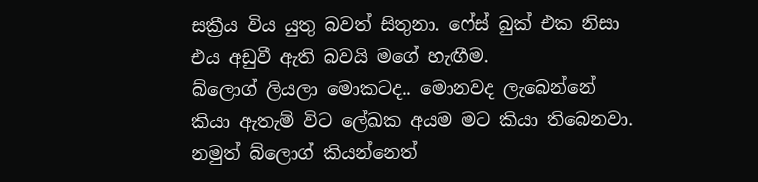සක්‍රීය විය යුතු බවත් සිතුනා. ෆේස් බුක් එක නිසා එය අඩුවී ඇති බවයි මගේ හැඟීම.
බ්ලොග් ලියලා මොකටද.. මොනවද ලැබෙන්නේ කියා ඇතැම් විට ලේඛක අයම මට කියා තිබෙනවා. නමුත් බ්ලොග් කියන්නෙත්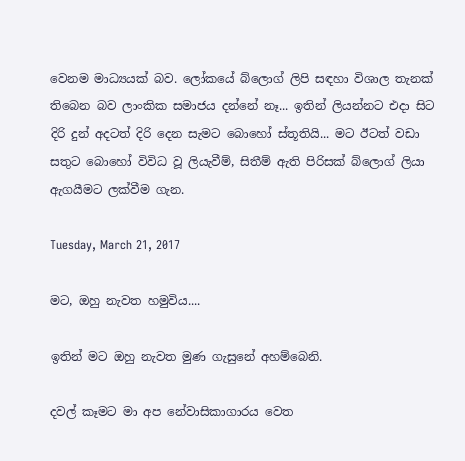වෙනම මාධ්‍යයක් බව. ලෝකයේ බ්ලොග් ලිපි සඳහා විශාල තැනක් තිබෙන බව ලාංකික සමාජය දන්නේ නෑ... ඉතින් ලියන්නට එදා සිට දිරි දුන් අදටත් දිරි දෙන සැමට බොහෝ ස්තූතියි... මට ඊටත් වඩා සතුට බොහෝ විවිධ වූ ලියැවීම්, සිතීම් ඇති පිරිසක් බ්ලොග් ලියා ඇගයීමට ලක්වීම ගැන.

Tuesday, March 21, 2017

මට, ඔහු නැවත හමුවිය....

ඉතින් මට ඔහු නැවත මුණ ගැසුනේ අහම්බෙනි.

දවල් කෑමට මා අප නේවාසිකාගාරය වෙත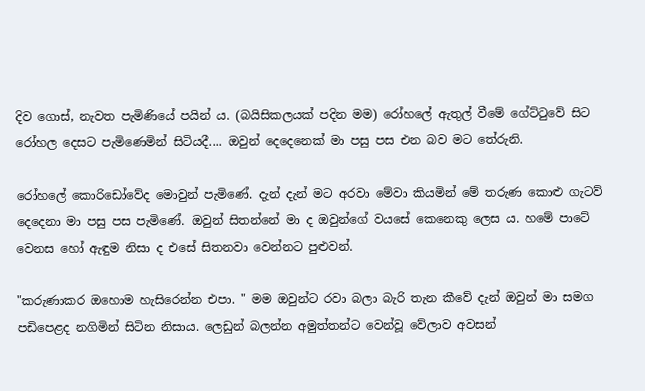දිව ගොස්, නැවත පැමිණියේ පයින් ය. (බයිසිකලයක් පදින මම) රෝහලේ ඇතුල් වීමේ ගේට්ටුවේ සිට රෝහල දෙසට පැමිණෙමින් සිටියදී.... ඔවුන් දෙදෙනෙක් මා පසු පස එන බව මට තේරුනි.

රෝහලේ කොරිඩෝවේද මොවුන් පැමිණේ. දැන් දැන් මට අරවා මේවා කියමින් මේ තරුණ කොළු ගැටව් දෙදෙනා මා පසු පස පැමිණේ. ඔවුන් සිතන්නේ මා ද ඔවුන්ගේ වයසේ කෙනෙකු ලෙස ය. හමේ පාටේ වෙනස හෝ ඇඳුම නිසා ද එසේ සිතනවා වෙන්නට පුළුවන්.

"කරුණාකර ඔහොම හැසිරෙන්න එපා. " මම ඔවුන්ට රවා බලා බැරි තැන කීවේ දැන් ඔවුන් මා සමග පඩිපෙළද නගිමින් සිටින නිසාය. ලෙඩුන් බලන්න අමුත්තන්ට වෙන්වූ වේලාව අවසන්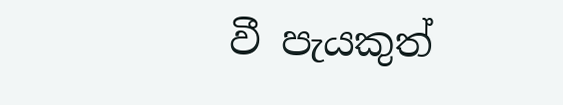වී පැයකුත්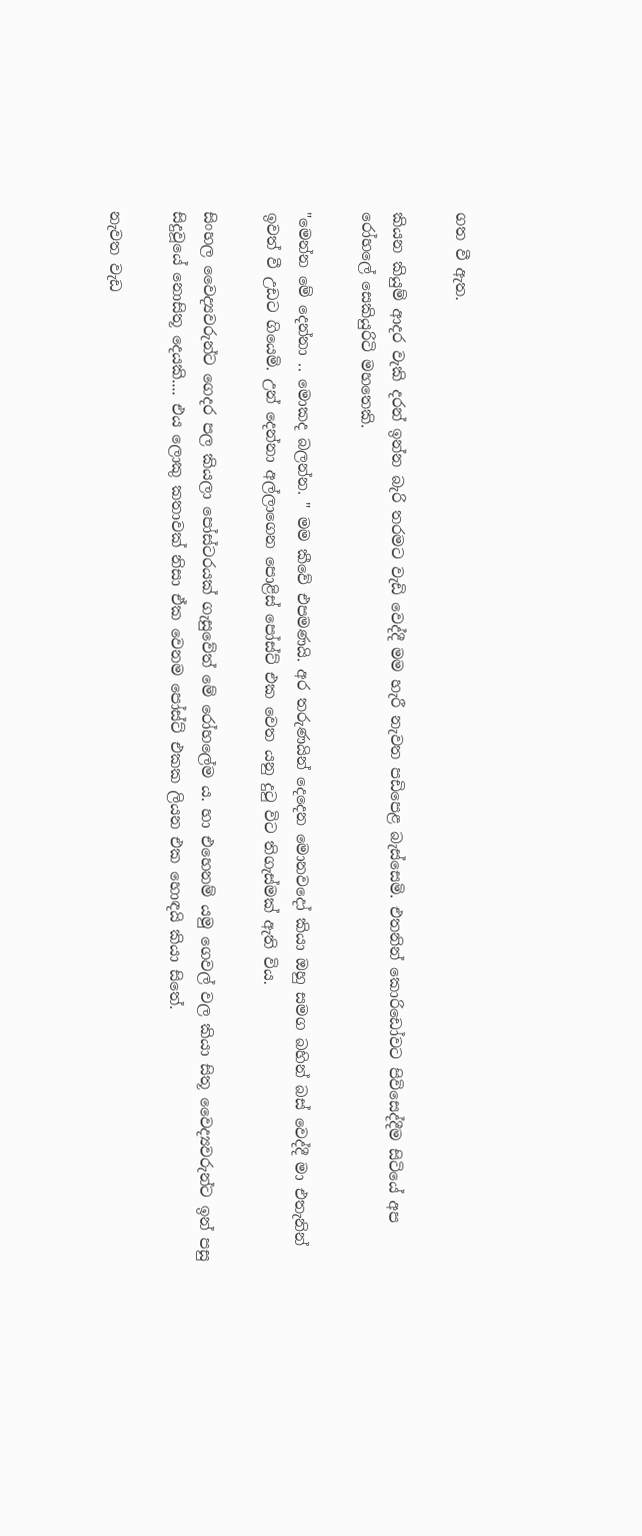ගත වී ඇත.

කියන කියුම් ආදර වැකි දරන් ඉන්න බැරි තරමට වැඩි වෙද්දී මම හැරී නැවත පඩිපෙළ බැස්සෙමි. එතනින් කොරිඩෝවට පිවිසෙද්දීම සිටියේ අප රෝහලේ සෙකියුරිටි මහතෙකි.

"මෙන්න මේ දෙන්නා .. මොකද බලන්න. " මම කීවේ එපමණයි. අර තරුණයින් දෙදෙන මොනවදෝ කියා ඔහු සමග බහින් බස් වෙද්දී මා එතැනින් ඉවත් වී උඩට ගියෙමි. උන් දෙන්නා අල්ලාගෙන පොළිස් පෝස්ට් එක වෙත යනු දුටු විට තිගැස්මක් ඇති විය.

සිංහල වෛද්‍යවරුන්ට ගෙදර පල කියලා පෝස්ටරයක් ගැසුවේත් මේ රෝහලේම ය. හා එහෙනම් යමු ගෙවල් වල කියා සිතූ වෛද්‍යවරුන්ට ඉන් පසු සිදුවූයේ නොසිතූ දෙයකි.... එය ලොකු කතාවක් නිසා ඒක වෙනම පෝස්ට් එකක ලියන එක හොඳයි කියා සිතේ.

නැවත වැඩ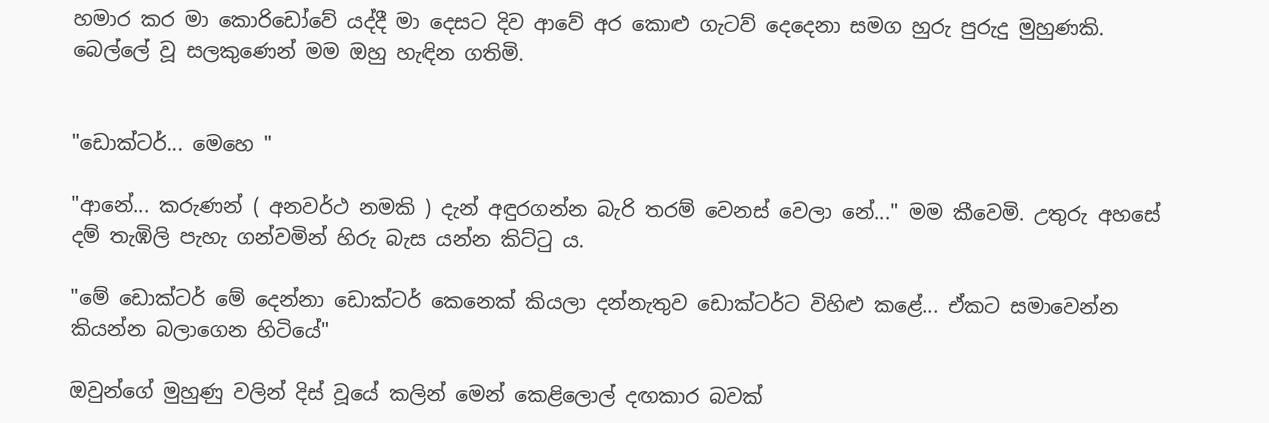හමාර කර මා කොරිඩෝවේ යද්දී මා දෙසට දිව ආවේ අර කොළු ගැටව් දෙදෙනා සමග හුරු පුරුදු මුහුණකි. බෙල්ලේ වූ සලකුණෙන් මම ඔහු හැඳින ගතිමි.


"ඩොක්ටර්... මෙහෙ "

"ආනේ... කරුණන් ( අනවර්ථ නමකි ) දැන් අඳුරගන්න බැරි තරම් වෙනස් වෙලා නේ..." මම කීවෙමි. උතුරු අහසේ දම් තැඹිලි පැහැ ගන්වමින් හිරු බැස යන්න කිට්ටු ය.

"මේ ඩොක්ටර් මේ දෙන්නා ඩොක්ටර් කෙනෙක් කියලා දන්නැතුව ඩොක්ටර්ට විහිළු කළේ... ඒකට සමාවෙන්න කියන්න බලාගෙන හිටියේ"

ඔවුන්ගේ මුහුණු වලින් දිස් වූයේ කලින් මෙන් කෙළිලොල් දඟකාර බවක්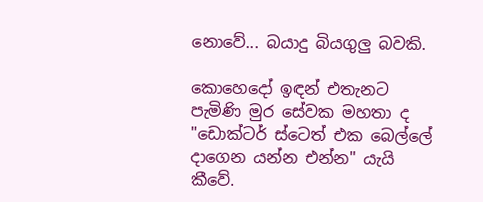නොවේ... බයාදු බියගුලු බවකි.

කොහෙදෝ ඉඳන් එතැනට පැමිණි මුර සේවක මහතා ද "ඩොක්ටර් ස්ටෙත් එක බෙල්ලේ දාගෙන යන්න එන්න" යැයි කීවේ.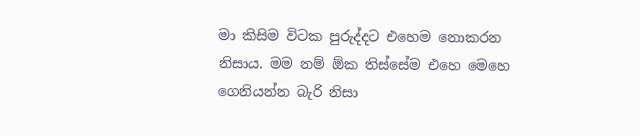මා කිසිම විටක පුරුද්දට එහෙම නොකරන නිසාය. මම නම් ඕක තිස්සේම එහෙ මෙහෙ ගෙනියන්න බැරි නිසා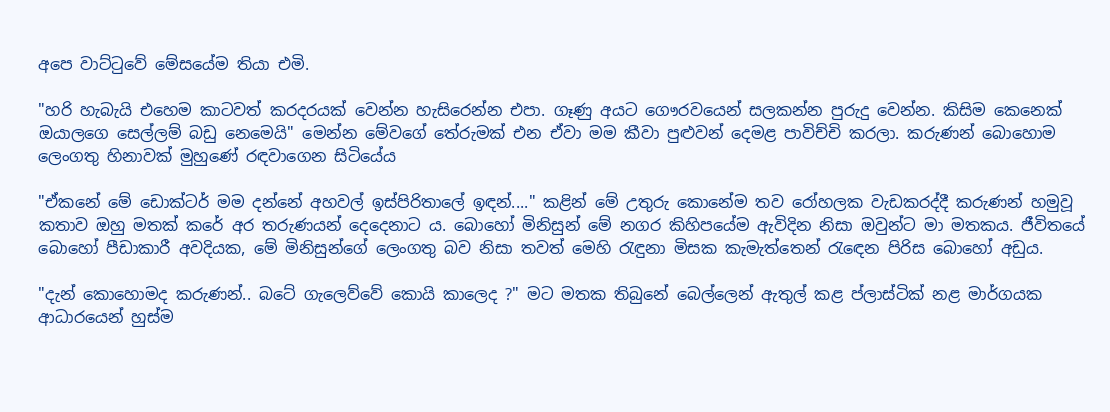අපෙ වාට්ටුවේ මේසයේම තියා එමි.

"හරි හැබැයි එහෙම කාටවත් කරදරයක් වෙන්න හැසිරෙන්න එපා. ගෑණු අයට ගෞරවයෙන් සලකන්න පුරුදු වෙන්න. කිසිම කෙනෙක් ඔයාලගෙ සෙල්ලම් බඩු නෙමෙයි" මෙන්න මේවගේ තේරුමක් එන ඒවා මම කීවා පුළුවන් දෙමළ පාවිච්චි කරලා. කරුණන් බොහොම ලෙංගතු හිනාවක් මුහුණේ රඳවාගෙන සිටියේය

"ඒකනේ මේ ඩොක්ටර් මම දන්නේ අහවල් ඉස්පිරිතාලේ ඉඳන්...." කළින් මේ උතුරු කොනේම තව රෝහලක වැඩකරද්දී කරුණන් හමුවූ කතාව ඔහු මතක් කරේ අර තරුණයන් දෙදෙනාට ය. බොහෝ මිනිසුන් මේ නගර කිහිපයේම ඇවිදින නිසා ඔවුන්ට මා මතකය. ජීවිතයේ බොහෝ පීඩාකාරී අවදියක, මේ මිනිසුන්ගේ ලෙංගතු බව නිසා තවත් මෙහි රැඳුනා මිසක කැමැත්තෙන් රැඳෙන පිරිස බොහෝ අඩුය.

"දැන් කොහොමද කරුණන්.. බටේ ගැලෙව්වේ කොයි කාලෙද ?" මට මතක තිබුනේ බෙල්ලෙන් ඇතුල් කළ ප්ලාස්ටික් නළ මාර්ගයක ආධාරයෙන් හුස්ම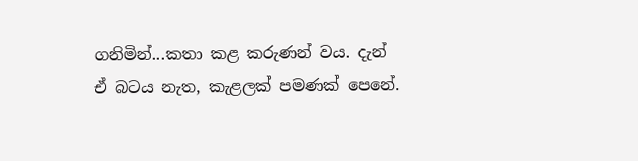ගනිමින්...කතා කළ කරුණන් වය. දැන් ඒ බටය නැත, කැළලක් පමණක් පෙනේ.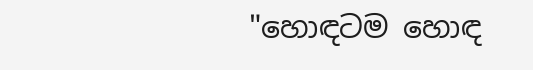"හොඳටම හොඳ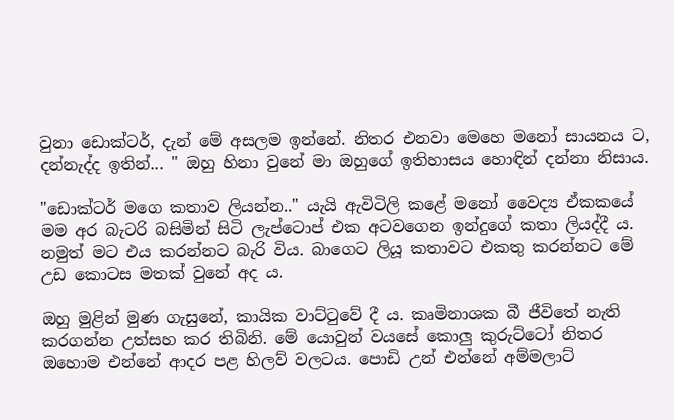වුනා ඩොක්ටර්, දැන් මේ අසලම ඉන්නේ. නිතර එනවා මෙහෙ මනෝ සායනය ට, දන්නැද්ද ඉතින්... " ඔහු හිනා වුනේ මා ඔහුගේ ඉතිහාසය හොඳින් දන්නා නිසාය.

"ඩොක්ටර් මගෙ කතාව ලියන්න.." යැයි ඇවිටිලි කළේ මනෝ වෛද්‍ය ඒකකයේ මම අර බැටරි බසිමින් සිටි ලැප්ටොප් එක අටවගෙන ඉන්දුගේ කතා ලියද්දී ය. නමුත් මට එය කරන්නට බැරි විය. බාගෙට ලියූ කතාවට එකතු කරන්නට මේ උඩ කොටස මතක් වුනේ අද ය.

ඔහු මුළින් මුණ ගැසුනේ, කායික වාට්ටුවේ දී ය. කෘමිනාශක බී ජීවිතේ නැති කරගන්න උත්සහ කර තිබිනි. මේ යොවුන් වයසේ කොලු කුරුට්ටෝ නිතර ඔහොම එන්නේ ආදර පළ හිලව් වලටය. පොඩි උන් එන්නේ අම්මලාට්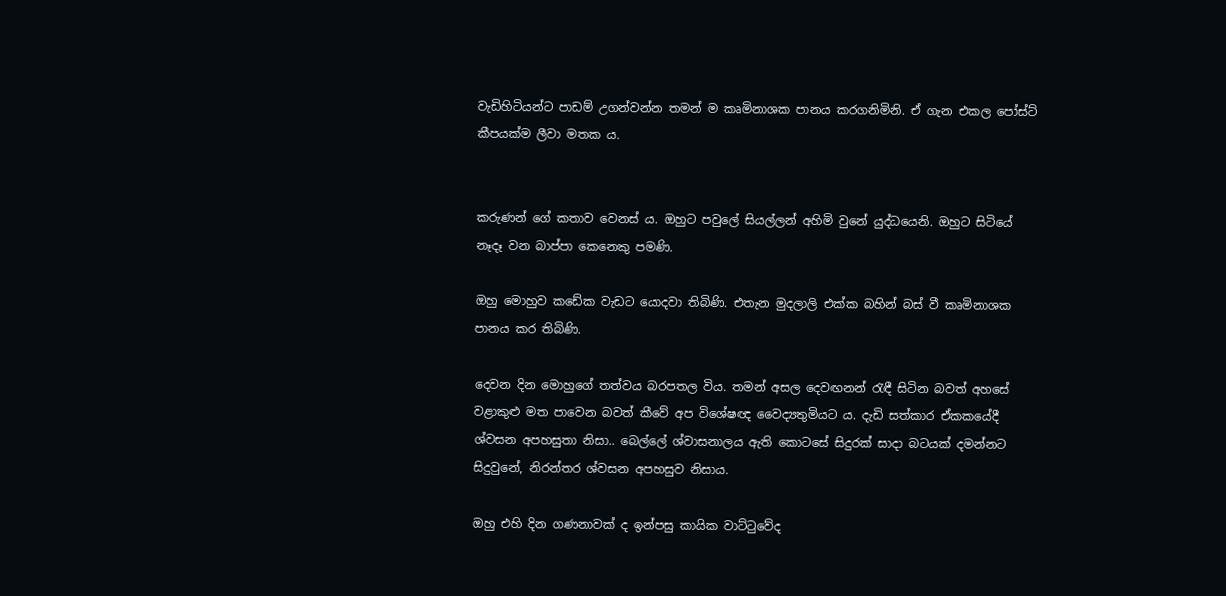වැඩිහිටියන්ට පාඩම් උගන්වන්න තමන් ම කෘමිනාශක පානය කරගනිමිනි. ඒ ගැන එකල පෝස්ට් කීපයක්ම ලීවා මතක ය.


කරුණන් ගේ කතාව වෙනස් ය. ඔහුට පවුලේ සියල්ලන් අහිමි වුනේ යුද්ධයෙනි. ඔහුට සිටියේ නෑදෑ වන බාප්පා කෙනෙකු පමණි.

ඔහු මොහුව කඩේක වැඩට යොදවා තිබිණි. එතැන මුදලාලි එක්ක බහින් බස් වී කෘමිනාශක පානය කර තිබිණි.

දෙවන දින මොහුගේ තත්වය බරපතල විය. තමන් අසල දෙවඟනන් රැඳී සිටින බවත් අහසේ වළාකුළු මත පාවෙන බවත් කීවේ අප විශේෂඥ වෛද්‍යතුමියට ය. දැඩි සත්කාර ඒකකයේදී ශ්වසන අපහසුතා නිසා.. බෙල්ලේ ශ්වාසනාලය ඇති කොටසේ සිදුරක් සාදා බටයක් දමන්නට සිදුවුනේ, නිරන්තර ශ්වසන අපහසුව නිසාය.

ඔහු එහි දින ගණනාවක් ද ඉන්පසු කායික වාට්ටුවේද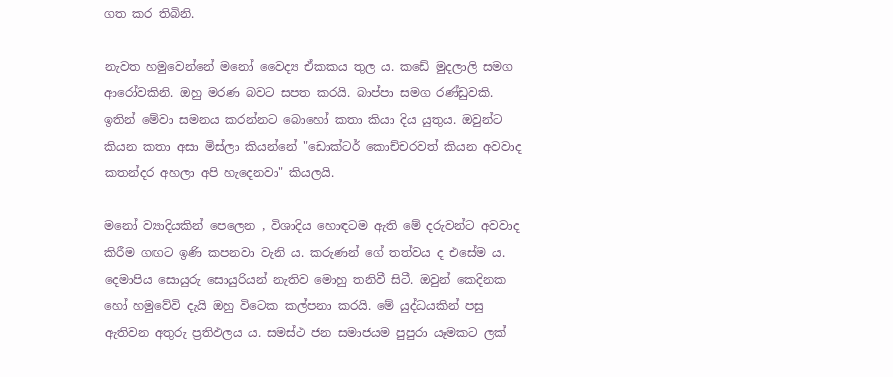ගත කර තිබිනි.

නැවත හමුවෙන්නේ මනෝ වෛද්‍ය ඒකකය තුල ය. කඩේ මුදලාලි සමග ආරෝවකිනි. ඔහු මරණ බවට සපත කරයි. බාප්පා සමග රණ්ඩුවකි. ඉතින් මේවා සමනය කරන්නට බොහෝ කතා කියා දිය යුතුය. ඔවුන්ට කියන කතා අසා මිස්ලා කියන්නේ "ඩොක්ටර් කොච්චරවත් කියන අවවාද කතන්දර අහලා අපි හැදෙනවා" කියලයි.

මනෝ ව්‍යාදියකින් පෙලෙන , විශාදිය හොඳටම ඇති මේ දරුවන්ට අවවාද කිරීම ගඟට ඉණි කපනවා වැනි ය. කරුණන් ගේ තත්වය ද එසේම ය. දෙමාපිය සොයුරු සොයුරියන් නැතිව මොහු තනිවී සිටී. ඔවුන් කෙදිනක හෝ හමුවේවි දැයි ඔහු විටෙක කල්පනා කරයි. මේ යුද්ධයකින් පසු ඇතිවන අතුරු ප්‍රතිඵලය ය. සමස්ථ ජන සමාජයම පුපුරා යෑමකට ලක්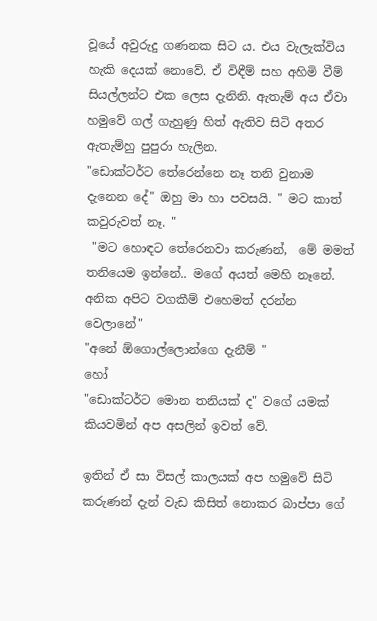වූයේ අවුරුදු ගණනක සිට ය. එය වැලැක්විය හැකි දෙයක් නොවේ. ඒ විඳීම් සහ අහිමි වීම් සියල්ලන්ට එක ලෙස දැනිනි. ඇතැම් අය ඒවා හමුවේ ගල් ගැහුණු හිත් ඇතිව සිටි අතර ඇතැම්හු පුපුරා හැලින.
"ඩොක්ටර්ට තේරෙන්නෙ නෑ තනි වුනාම දැනෙන දේ" ඔහු මා හා පවසයි. " මට කාත් කවුරුවත් නෑ. "
 "මට හොඳට තේරෙනවා කරුණන්,  මේ මමත් තනියෙම ඉන්නේ.. මගේ අයත් මෙහි නෑනේ. අනික අපිට වගකීම් එහෙමත් දරන්න වෙලානේ"
"අනේ ඕගොල්ලොන්ගෙ දැනීම් "
හෝ
"ඩොක්ටර්ට මොන තනියක් ද" වගේ යමක් කියවමින් අප අසලින් ඉවත් වේ.

ඉතින් ඒ සා විසල් කාලයක් අප හමුවේ සිටි කරුණන් දැන් වැඩ කිසිත් නොකර බාප්පා ගේ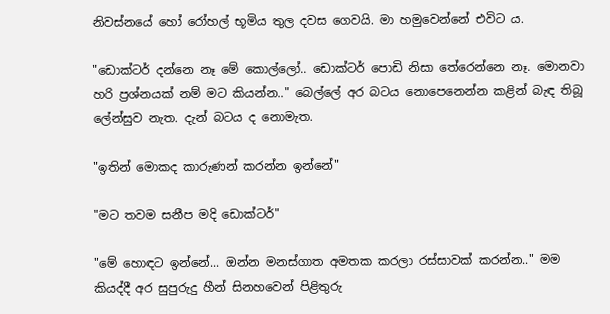නිවස්නයේ හෝ රෝහල් භූමිය තුල දවස ගෙවයි. මා හමුවෙන්නේ එවිට ය.

"ඩොක්ටර් දන්නෙ නෑ මේ කොල්ලෝ.. ඩොක්ටර් පොඩි නිසා තේරෙන්නෙ නෑ. මොනවා හරි ප්‍රශ්නයක් නම් මට කියන්න.." බෙල්ලේ අර බටය නොපෙනෙන්න කළින් බැඳ තිබූ ලේන්සුව නැත. දැන් බටය ද නොමැත.

"ඉතින් මොකද කාරුණන් කරන්න ඉන්නේ"

"මට තවම සනීප මදි ඩොක්ටර්"

"මේ හොඳට ඉන්නේ... ඔන්න මනස්ගාත අමතක කරලා රස්සාවක් කරන්න.." මම කියද්දී අර සුපුරුදු හීන් සිනහවෙන් පිළිතුරු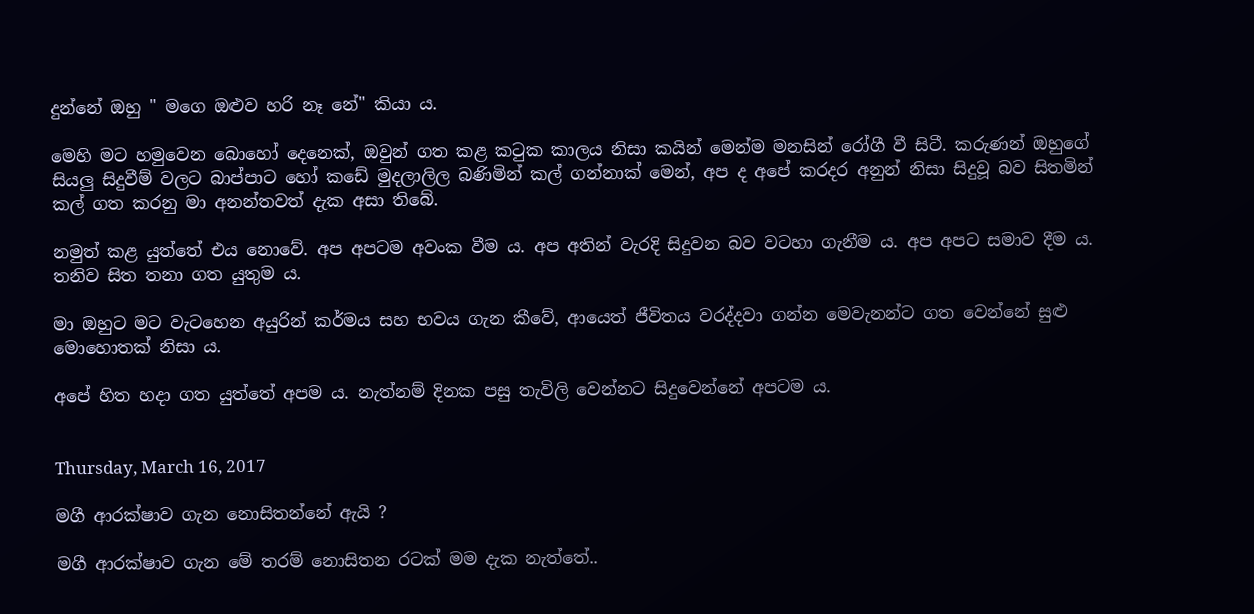දුන්නේ ඔහු " මගෙ ඔළුව හරි නෑ නේ" කියා ය.

මෙහි මට හමුවෙන බොහෝ දෙනෙක්, ඔවුන් ගත කළ කටුක කාලය නිසා කයින් මෙන්ම මනසින් රෝගී වී සිටී. කරුණන් ඔහුගේ සියලු සිදුවීම් වලට බාප්පාට හෝ කඩේ මුදලාලිල බණිමින් කල් ගන්නාක් මෙන්, අප ද අපේ කරදර අනුන් නිසා සිදුවූ බව සිතමින් කල් ගත කරනු මා අනන්තවත් දැක අසා තිබේ.

නමුත් කළ යුත්තේ එය නොවේ. අප අපටම අවංක වීම ය. අප අතින් වැරදි සිදුවන බව වටහා ගැනීම ය. අප අපට සමාව දීම ය. තනිව සිත තනා ගත යුතුම ය.

මා ඔහුට මට වැටහෙන අයුරින් කර්මය සහ භවය ගැන කීවේ, ආයෙත් ජීවිතය වරද්දවා ගන්න මෙවැනන්ට ගත වෙන්නේ සුළු මොහොතක් නිසා ය.

අපේ හිත හදා ගත යුත්තේ අපම ය. නැත්නම් දිනක පසු තැවිලි වෙන්නට සිදුවෙන්නේ අපටම ය.


Thursday, March 16, 2017

මගී ආරක්ෂාව ගැන නොසිතන්නේ ඇයි ?

මගී ආරක්ෂාව ගැන මේ තරම් නොසිතන රටක් මම දැක නැත්තේ..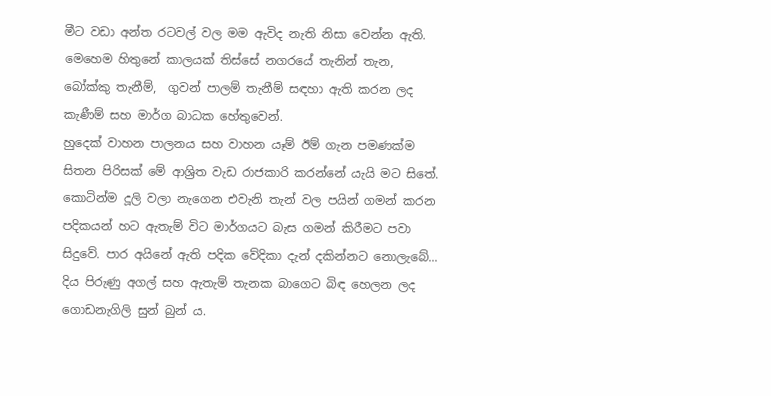මීට වඩා අන්ත රටවල් වල මම ඇවිද නැති නිසා වෙන්න ඇති.
මෙහෙම හිතුනේ කාලයක් තිස්සේ නගරයේ තැනින් තැන, බෝක්කු තැනීම්,  ගුවන් පාලම් තැනීම් සඳහා ඇති කරන ලද කැණීම් සහ මාර්ග බාධක හේතුවෙන්.
හුදෙක් වාහන පාලනය සහ වාහන යෑම් ඊම් ගැන පමණක්ම සිතන පිරිසක් මේ ආශ්‍රිත වැඩ රාජකාරි කරන්නේ යැයි මට සිතේ.
කොටින්ම දූලි වලා නැගෙන එවැනි තැන් වල පයින් ගමන් කරන පදිකයන් හට ඇතැම් විට මාර්ගයට බැස ගමන් කිරීමට පවා සිදුවේ. පාර අයිනේ ඇති පදික වේදිකා දැන් දකින්නට නොලැබේ... දිය පිරුණු අගල් සහ ඇතැම් තැනක බාගෙට බිඳ හෙලන ලද ගොඩනැගිලි සුන් බුන් ය.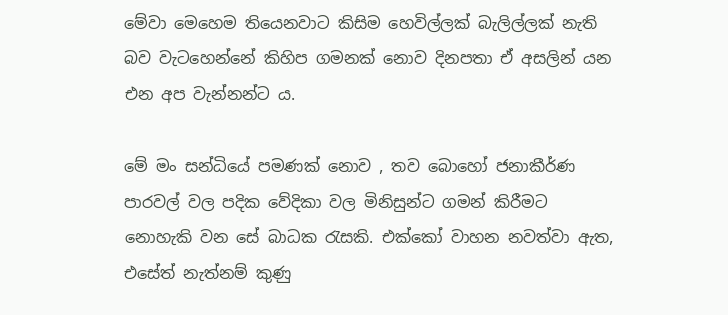මේවා මෙහෙම තියෙනවාට කිසිම හෙවිල්ලක් බැලිල්ලක් නැති බව වැටහෙන්නේ කිහිප ගමනක් නොව දිනපතා ඒ අසලින් යන එන අප වැන්නන්ට ය.

මේ මං සන්ධියේ පමණක් නොව , තව බොහෝ ජනාකීර්ණ පාරවල් වල පදික වේදිකා වල මිනිසුන්ට ගමන් කිරීමට නොහැකි වන සේ බාධක රැසකි. එක්කෝ වාහන නවත්වා ඇත, එසේත් නැත්නම් කුණු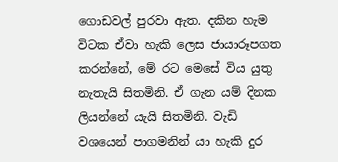ගොඩවල් පුරවා ඇත. දකින හැම විටක ඒවා හැකි ලෙස ජායාරූපගත කරන්නේ, මේ රට මෙසේ විය යුතු නැතැයි සිතමිනි. ඒ ගැන යම් දිනක ලියන්නේ යැයි සිතමිනි. වැඩි වශයෙන් පාගමනින් යා හැකි දුර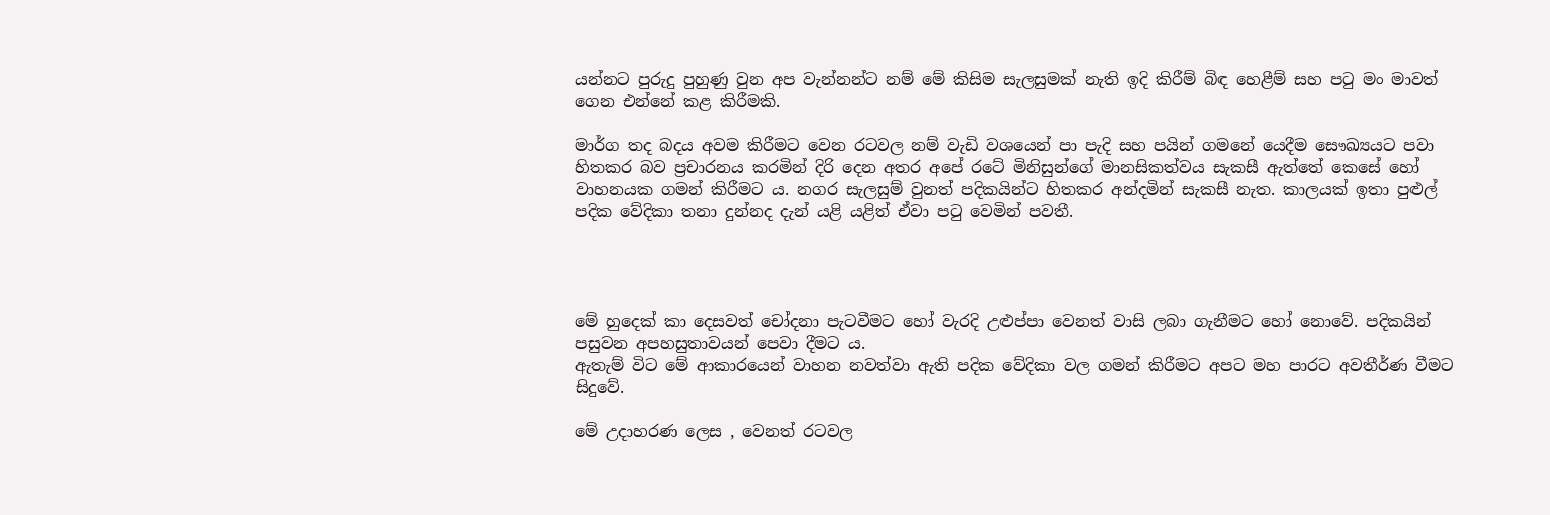යන්නට පුරුදු පුහුණු වුන අප වැන්නන්ට නම් මේ කිසිම සැලසුමක් නැති ඉදි කිරීම් බිඳ හෙළීම් සහ පටු මං මාවත් ගෙන එන්නේ කළ කිරීමකි.

මාර්ග තද බදය අවම කිරීමට වෙන රටවල නම් වැඩි වශයෙන් පා පැදි සහ පයින් ගමනේ යෙදීම සෞඛ්‍යයට පවා හිතකර බව ප්‍රචාරනය කරමින් දිරි දෙන අතර අපේ රටේ මිනිසුන්ගේ මානසිකත්වය සැකසී ඇත්තේ කෙසේ හෝ වාහනයක ගමන් කිරීමට ය. නගර සැලසුම් වුනත් පදිකයින්ට හිතකර අන්දමින් සැකසී නැත. කාලයක් ඉතා පුළුල් පදික වේදිකා තනා දුන්නද දැන් යළි යළිත් ඒවා පටු වෙමින් පවතී.




මේ හුදෙක් කා දෙසවත් චෝදනා පැටවීමට හෝ වැරදි උළුප්පා වෙනත් වාසි ලබා ගැනීමට හෝ නොවේ. පදිකයින් පසුවන අපහසුතාවයන් පෙවා දීමට ය.
ඇතැම් විට මේ ආකාරයෙන් වාහන නවත්වා ඇති පදික වේදිකා වල ගමන් කිරීමට අපට මහ පාරට අවතීර්ණ වීමට සිදුවේ.

මේ උදාහරණ ලෙස , වෙනත් රටවල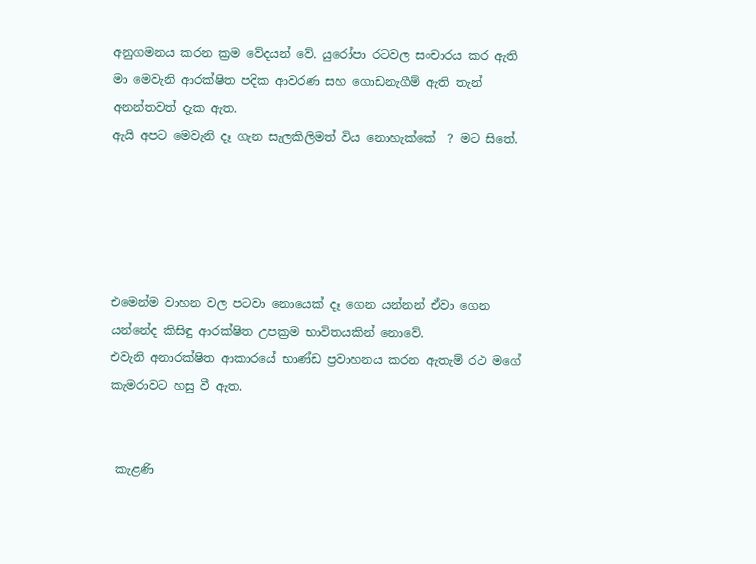අනුගමනය කරන ක්‍රම වේදයන් වේ. යුරෝපා රටවල සංචාරය කර ඇති මා මෙවැනි ආරක්ෂිත පදික ආවරණ සහ ගොඩනැගීම් ඇති තැන් අනන්තවත් දැක ඇත.
ඇයි අපට මෙවැනි දෑ ගැන සැලකිලිමත් විය නොහැක්කේ  ? මට සිතේ.





එමෙන්ම වාහන වල පටවා නොයෙක් දෑ ගෙන යන්නන් ඒවා ගෙන යන්නේද කිසිඳු ආරක්ෂිත උපක්‍රම භාවිතයකින් නොවේ.
එවැනි අනාරක්ෂිත ආකාරයේ භාණ්ඩ ප්‍රවාහනය කරන ඇතැම් රථ මගේ කැමරාවට හසු වී ඇත.


 කැළණි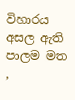විහාරය අසල ඇති පාලම මත ,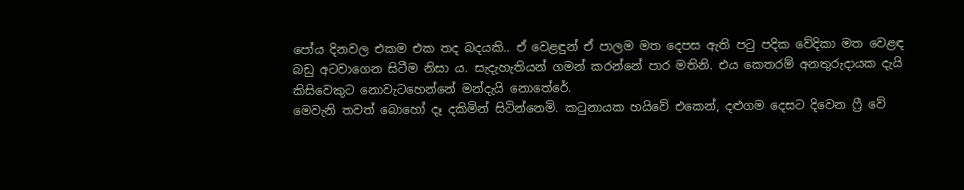පෝය දිනවල එකම එක තද බදයකි.. ඒ වෙළඳුන් ඒ පාලම මත දෙපස ඇති පටු පදික වේදිකා මත වෙළඳ බඩු අටවාගෙන සිටීම නිසා ය. සැදැහැතියන් ගමන් කරන්නේ පාර මතිනි. එය කෙතරම් අනතුරුදායක දැයි කිසිවෙකුට නොවැටහෙන්නේ මන්දැයි නොතේරේ.
මෙවැනි තවත් බොහෝ දෑ දකිමින් සිටින්නෙමි. කටුනායක හයිවේ එකෙන්, දළුගම දෙසට දිවෙන ෆ්‍රී වේ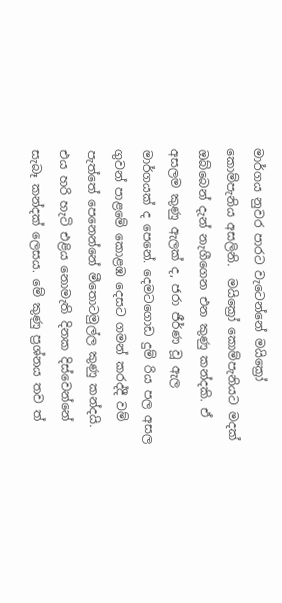මාර්ගය නුවර පාරට වැටෙන්නේ මයික්‍රෝ කොම්පැනිය අසලිනි.  මයික්‍රෝ කොම්පැනියට මදක් ඔබ්බෙන් දැන් නැගීගෙන එන කුණු කන්දකි. ඒ අසලම කුණු ඇලක් ද, ජරා ජීර්ණ වූ ඇල මාර්ගයක් ද පෙනේ. දෙමටගොඩ දුම්‍ රිය පල අසල ගුවන් පාළමේ කොළඹ දෙසට ගමන් කරද්දී වම් පැත්තේ පෙනෙන්නේ මීතොටමුල්ල කුණු කන්දයි. එය හරි හැටි එළිය නොමැති දිනක දිස්වෙන්නේ සැබෑ කන්දක් ලෙසය. මේ කුණු ප්‍රශ්නය තව ත්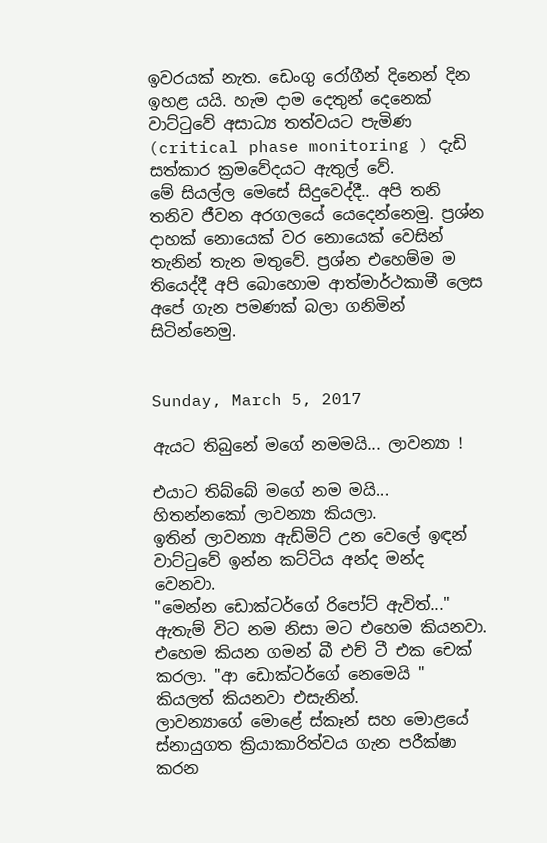ඉවරයක් නැත. ඩෙංගු රෝගීන් දිනෙන් දින ඉහළ යයි. හැම දාම දෙතුන් දෙනෙක් වාට්ටුවේ අසාධ්‍ය තත්වයට පැමිණ (critical phase monitoring ) දැඩි සත්කාර ක්‍රමවේදයට ඇතුල් වේ.
මේ සියල්ල මෙසේ සිදුවෙද්දී.. අපි තනි තනිව ජීවන අරගලයේ යෙදෙන්නෙමු. ප්‍රශ්න දාහක් නොයෙක් වර නොයෙක් වෙසින් තැනින් තැන මතුවේ. ප්‍රශ්න එහෙම්ම ම තියෙද්දී අපි බොහොම ආත්මාර්ථකාමී ලෙස අපේ ගැන පමණක් බලා ගනිමින් සිටින්නෙමු.


Sunday, March 5, 2017

ඇයට තිබුනේ මගේ නමමයි... ලාවන්‍යා !

එයාට තිබ්බේ මගේ නම මයි... හිතන්නකෝ ලාවන්‍යා කියලා.
ඉතින් ලාවන්‍යා ඇඩ්මිට් උන වෙලේ ඉඳන් වාට්ටුවේ ඉන්න කට්ටිය අන්ද මන්ද වෙනවා.
"මෙන්න ඩොක්ටර්ගේ රිපෝට් ඇවිත්..." ඇතැම් විට නම නිසා මට එහෙම කියනවා.
එහෙම කියන ගමන් බී එච් ටී එක චෙක් කරලා. "ආ ඩොක්ටර්ගේ නෙමෙයි " කියලත් කියනවා එසැනින්.
ලාවන්‍යාගේ මොළේ ස්කෑන් සහ මොළයේ ස්නායුගත ක්‍රියාකාරිත්වය ගැන පරීක්ෂා කරන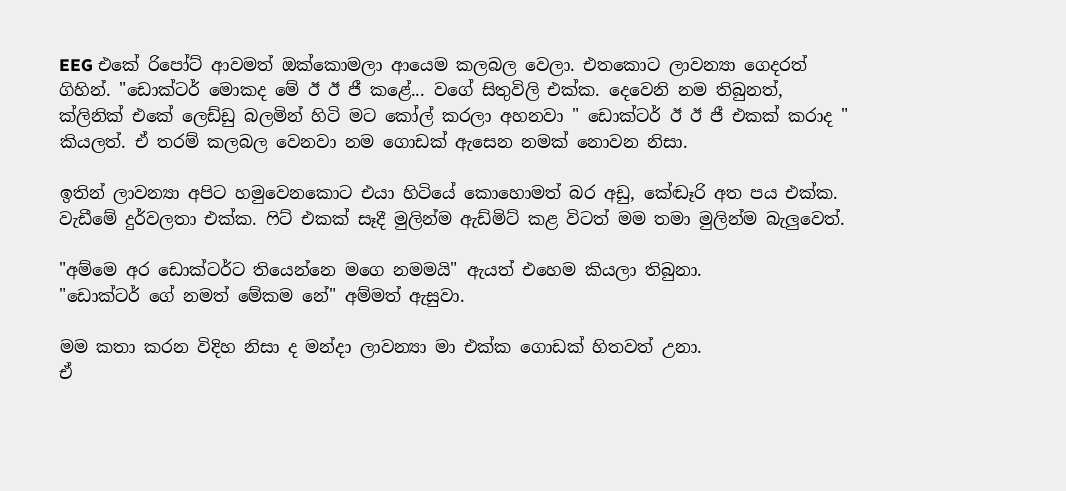EEG එකේ රිපෝට් ආවමත් ඔක්කොමලා ආයෙම කලබල වෙලා. එතකොට ලාවන්‍යා ගෙදරත් ගිහින්. "ඩොක්ටර් මොකද මේ ඊ ඊ ජී කළේ... වගේ සිතුවිලි එක්ක. දෙවෙනි නම තිබුනත්, ක්ලිනික් එකේ ලෙඩ්ඩු බලමින් හිටි මට කෝල් කරලා අහනවා " ඩොක්ටර් ඊ ඊ ජී එකක් කරාද " කියලත්. ඒ තරම් කලබල වෙනවා නම ගොඩක් ඇසෙන නමක් නොවන නිසා.

ඉතින් ලාවන්‍යා අපිට හමුවෙනකොට එයා හිටියේ කොහොමත් බර අඩු, කේඬෑරි අත පය එක්ක. වැඩීමේ දුර්වලතා එක්ක. ෆිට් එකක් සෑදී මුලින්ම ඇඩ්මිට් කළ විටත් මම තමා මුලින්ම බැලුවෙත්.

"අම්මෙ අර ඩොක්ටර්ට තියෙන්නෙ මගෙ නමමයි" ඇයත් එහෙම කියලා තිබුනා.
"ඩොක්ටර් ගේ නමත් මේකම නේ" අම්මත් ඇසුවා.

මම කතා කරන විදිහ නිසා ද මන්දා ලාවන්‍යා මා එක්ක ගොඩක් හිතවත් උනා.
ඒ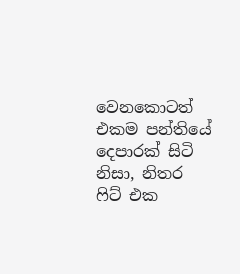වෙනකොටත් එකම පන්තියේ දෙපාරක් සිටි නිසා, නිතර ෆිට් එක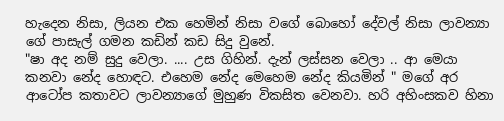හැදෙන නිසා, ලියන එක හෙමින් නිසා වගේ බොහෝ දේවල් නිසා ලාවන්‍යා ගේ පාසැල් ගමන කඩින් කඩ සිදු වුනේ.
"ෂා අද නම් සුදු වෙලා. .... උස ගිහින්. දැන් ලස්සන වෙලා .. ආ මෙයා කනවා නේද හොඳට. එහෙම නේද මෙහෙම නේද කියමින් " මගේ අර ආටෝප කතාවට ලාවන්‍යාගේ මුහුණ විකසිත වෙනවා. හරි අහිංසකව හිනා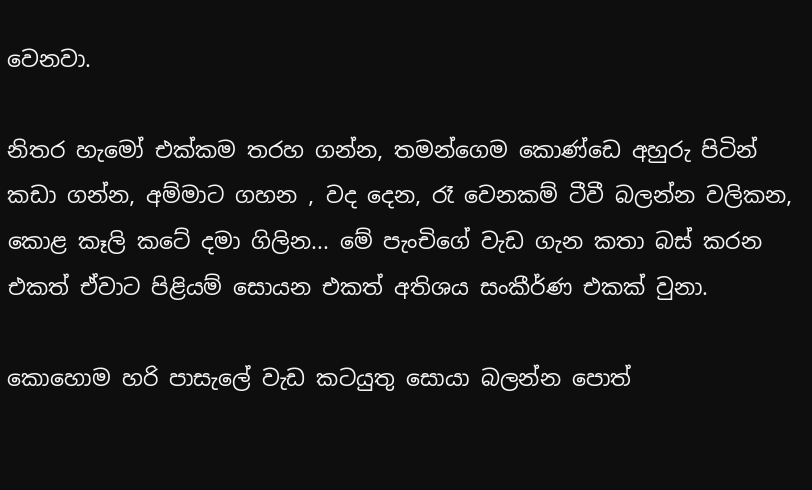වෙනවා.

නිතර හැමෝ එක්කම තරහ ගන්න, තමන්ගෙම කොණ්ඩෙ අහුරු පිටින් කඩා ගන්න, අම්මාට ගහන , වද දෙන, රෑ වෙනකම් ටීවී බලන්න වලිකන, කොළ කෑලි කටේ දමා ගිලින... මේ පැංචිගේ වැඩ ගැන කතා බස් කරන එකත් ඒවාට පිළියම් සොයන එකත් අතිශය සංකීර්ණ එකක් වුනා.

කොහොම හරි පාසැලේ වැඩ කටයුතු සොයා බලන්න පොත්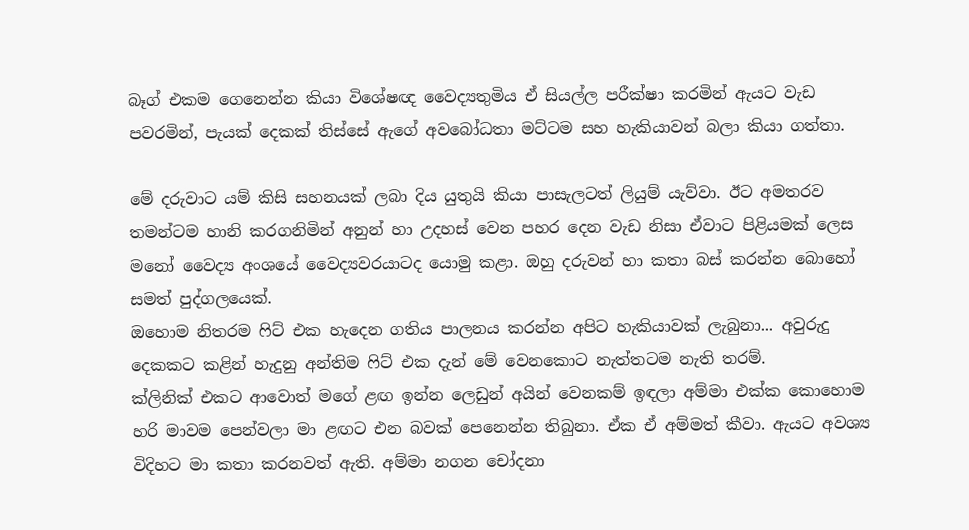බෑග් එකම ගෙනෙන්න කියා විශේෂඥ වෛද්‍යතුමිය ඒ සියල්ල පරීක්ෂා කරමින් ඇයට වැඩ පවරමින්, පැයක් දෙකක් තිස්සේ ඇගේ අවබෝධතා මට්ටම සහ හැකියාවන් බලා කියා ගත්තා.

මේ දරුවාට යම් කිසි සහනයක් ලබා දිය යුතුයි කියා පාසැලටත් ලියුම් යැව්වා. ඊට අමතරව තමන්ටම හානි කරගනිමින් අනුන් හා උදහස් වෙන පහර දෙන වැඩ නිසා ඒවාට පිළියමක් ලෙස මනෝ වෛද්‍ය අංශයේ වෛද්‍යවරයාටද යොමු කළා. ඔහු දරුවන් හා කතා බස් කරන්න බොහෝ සමත් පුද්ගලයෙක්.
ඔහොම නිතරම ෆිට් එක හැදෙන ගතිය පාලනය කරන්න අපිට හැකියාවක් ලැබුනා... අවුරුදු දෙකකට කළින් හැදුනු අන්තිම ෆිට් එක දැන් මේ වෙනකොට නැත්තටම නැති තරම්.
ක්ලිනික් එකට ආවොත් මගේ ළඟ ඉන්න ලෙඩුන් අයින් වෙනකම් ඉඳලා අම්මා එක්ක කොහොම හරි මාවම පෙන්වලා මා ළඟට එන බවක් පෙනෙන්න තිබුනා. ඒක ඒ අම්මත් කීවා. ඇයට අවශ්‍ය විදිහට මා කතා කරනවත් ඇති. අම්මා නගන චෝදනා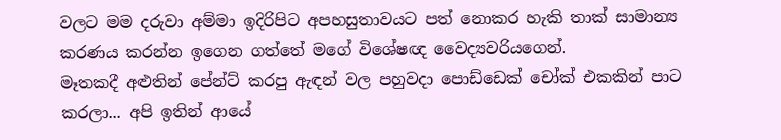වලට මම දරුවා අම්මා ඉදිරිපිට අපහසුතාවයට පත් නොකර හැකි තාක් සාමාන්‍ය කරණය කරන්න ඉගෙන ගත්තේ මගේ විශේෂඥ වෛද්‍යවරියගෙන්.
මෑතකදී අළුතින් පේන්ට් කරපු ඇඳන් වල පහුවදා පොඩ්ඩෙක් චෝක් එකකින් පාට කරලා... අපි ඉතින් ආයේ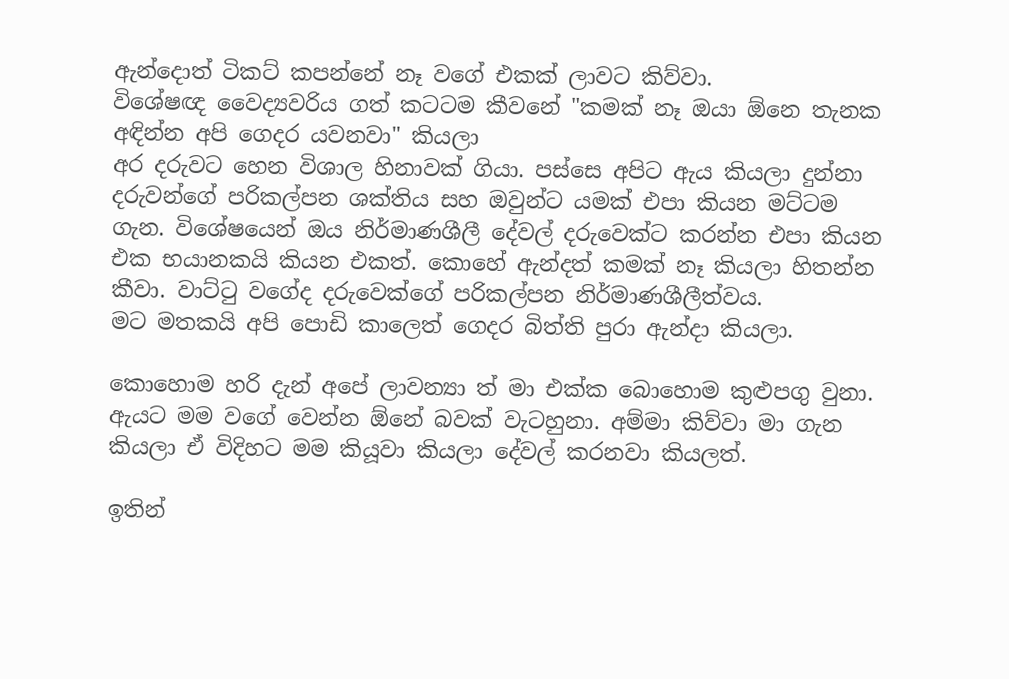ඇන්දොත් ටිකට් කපන්නේ නෑ වගේ එකක් ලාවට කිව්වා.
විශේෂඥ වෛද්‍යවරිය ගත් කටටම කීවනේ "කමක් නෑ ඔයා ඕනෙ තැනක අඳින්න අපි ගෙදර යවනවා" කියලා
අර දරුවට හෙන විශාල හිනාවක් ගියා. පස්සෙ අපිට ඇය කියලා දුන්නා දරුවන්ගේ පරිකල්පන ශක්තිය සහ ඔවුන්ට යමක් එපා කියන මට්ටම ගැන. විශේෂයෙන් ඔය නිර්මාණශීලී දේවල් දරුවෙක්ට කරන්න එපා කියන එක භයානකයි කියන එකත්. කොහේ ඇන්දත් කමක් නෑ කියලා හිතන්න කීවා. වාට්ටු වගේද දරුවෙක්ගේ පරිකල්පන නිර්මාණශීලීත්වය.
මට මතකයි අපි පොඩි කාලෙත් ගෙදර බිත්ති පුරා ඇන්දා කියලා.

කොහොම හරි දැන් අපේ ලාවන්‍යා ත් මා එක්ක බොහොම කුළුපගු වුනා. ඇයට මම වගේ වෙන්න ඕනේ බවක් වැටහුනා. අම්මා කිව්වා මා ගැන කියලා ඒ විදිහට මම කියූවා කියලා දේවල් කරනවා කියලත්.

ඉතින්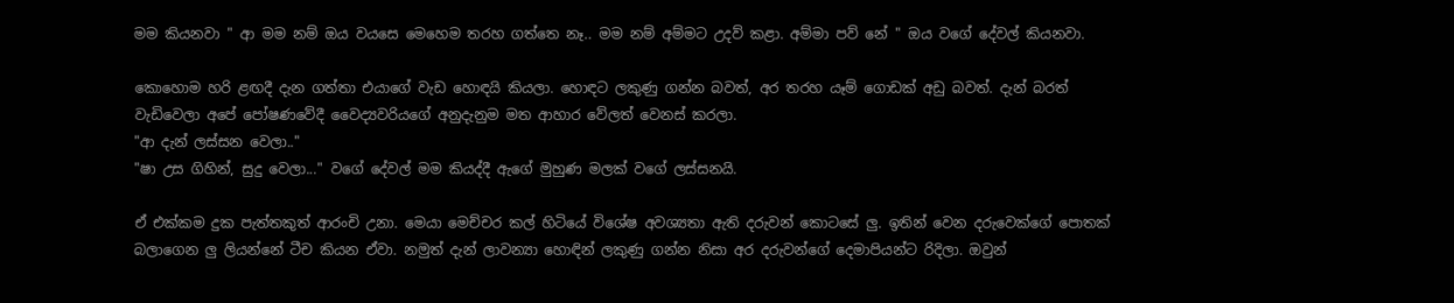මම කියනවා " ආ මම නම් ඔය වයසෙ මෙහෙම තරහ ගත්තෙ නෑ.. මම නම් අම්මට උදව් කළා. අම්මා පව් නේ " ඔය වගේ දේවල් කියනවා.

කොහොම හරි ළඟදී දැන ගත්තා එයාගේ වැඩ හොඳයි කියලා. හොඳට ලකුණු ගන්න බවත්, අර තරහ යෑම් ගොඩක් අඩු බවත්. දැන් බරත් වැඩිවෙලා අපේ පෝෂණවේදී වෛද්‍යවරියගේ අනුදැනුම මත ආහාර වේලත් වෙනස් කරලා.
"ආ දැන් ලස්සන වෙලා.."
"ෂා උස ගිහින්, සුදු වෙලා..." වගේ දේවල් මම කියද්දී ඇගේ මුහුණ මලක් වගේ ලස්සනයි.

ඒ එක්කම දුක පැත්තකුත් ආරංචි උනා. මෙයා මෙච්චර කල් හිටියේ විශේෂ අවශ්‍යතා ඇති දරුවන් කොටසේ ලු. ඉතින් වෙන දරුවෙක්ගේ පොතක් බලාගෙන ලු ලියන්නේ ටීච කියන ඒවා. නමුත් දැන් ලාවන්‍යා හොඳින් ලකුණු ගන්න නිසා අර දරුවන්ගේ දෙමාපියන්ට රිදිලා. ඔවුන්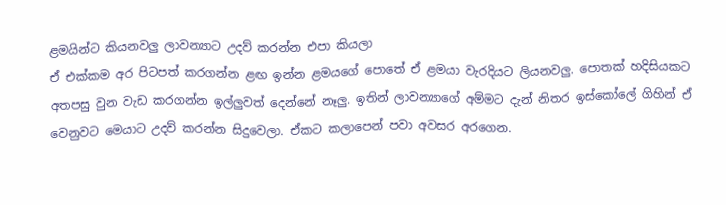ළමයින්ට කියනවලු ලාවන්‍යාට උදව් කරන්න එපා කියලා
ඒ එක්කම අර පිටපත් කරගන්න ළඟ ඉන්න ළමයගේ පොතේ ඒ ළමයා වැරදියට ලියනවලු. පොතක් හදිසියකට අතපසු වුන වැඩ කරගන්න ඉල්ලුවත් දෙන්නේ නෑලු. ඉතින් ලාවන්‍යාගේ අම්මට දැන් නිතර ඉස්කෝලේ ගිහින් ඒ වෙනුවට මෙයාට උදව් කරන්න සිදුවෙලා. ඒකට කලාපෙන් පවා අවසර අරගෙන.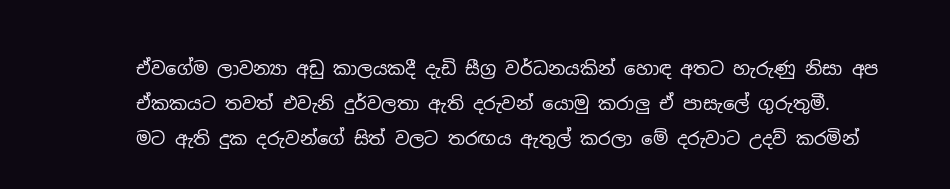ඒවගේම ලාවන්‍යා අඩු කාලයකදී දැඩි සීග්‍ර වර්ධනයකින් හොඳ අතට හැරුණු නිසා අප ඒකකයට තවත් එවැනි දුර්වලතා ඇති දරුවන් යොමු කරාලු ඒ පාසැලේ ගුරුතුමී.
මට ඇති දුක දරුවන්ගේ සිත් වලට තරඟය ඇතුල් කරලා මේ දරුවාට උදව් කරමින්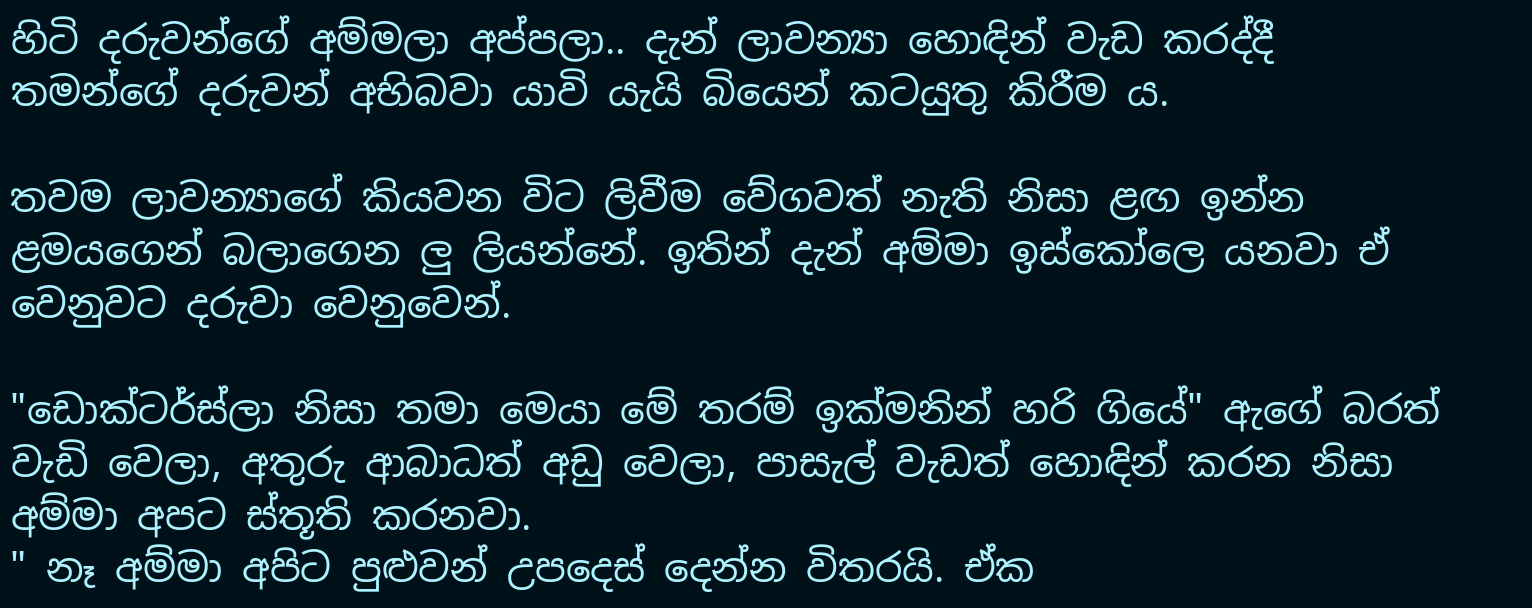හිටි දරුවන්ගේ අම්මලා අප්පලා.. දැන් ලාවන්‍යා හොඳින් වැඩ කරද්දී තමන්ගේ දරුවන් අභිබවා යාවි යැයි බියෙන් කටයුතු කිරීම ය.

තවම ලාවන්‍යාගේ කියවන විට ලිවීම වේගවත් නැති නිසා ළඟ ඉන්න ළමයගෙන් බලාගෙන ලු ලියන්නේ. ඉතින් දැන් අම්මා ඉස්කෝලෙ යනවා ඒ වෙනුවට දරුවා වෙනුවෙන්.

"ඩොක්ටර්ස්ලා නිසා තමා මෙයා මේ තරම් ඉක්මනින් හරි ගියේ" ඇගේ බරත් වැඩි වෙලා, අතුරු ආබාධත් අඩු වෙලා, පාසැල් වැඩත් හොඳින් කරන නිසා අම්මා අපට ස්තූති කරනවා.
" නෑ අම්මා අපිට පුළුවන් උපදෙස් දෙන්න විතරයි. ඒක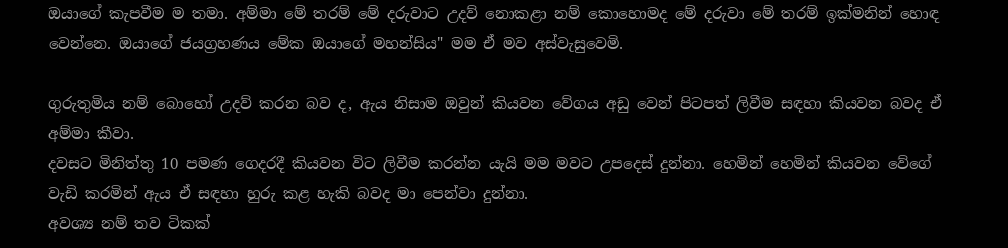ඔයාගේ කැපවීම ම තමා. අම්මා මේ තරම් මේ දරුවාට උදව් නොකළා නම් කොහොමද මේ දරුවා මේ තරම් ඉක්මනින් හොඳ වෙන්නෙ. ඔයාගේ ජයග්‍රහණය මේක ඔයාගේ මහන්සිය" මම ඒ මව අස්වැසුවෙමි.

ගුරුතුමිය නම් බොහෝ උදව් කරන බව ද, ඇය නිසාම ඔවුන් කියවන වේගය අඩු වෙන් පිටපත් ලිවීම සඳහා කියවන බවද ඒ අම්මා කීවා.
දවසට මිනිත්තු 10 පමණ ගෙදරදී කියවන විට ලිවීම කරන්න යැයි මම මවට උපදෙස් දුන්නා. හෙමින් හෙමින් කියවන වේගේ වැඩි කරමින් ඇය ඒ සඳහා හුරු කළ හැකි බවද මා පෙන්වා දුන්නා.
අවශ්‍ය නම් තව ටිකක්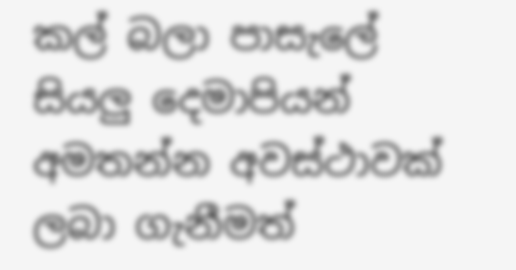කල් බලා පාසැලේ සියලු දෙමාපියන් අමතන්න අවස්ථාවක් ලබා ගැනීමත්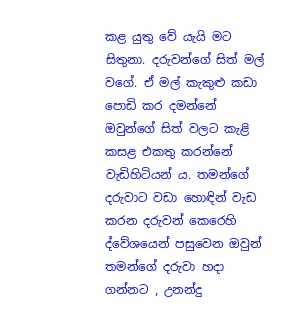කළ යුතු වේ යැයි මට සිතුනා. දරුවන්ගේ සිත් මල් වගේ. ඒ මල් කැකුළු කඩා පොඩි කර දමන්නේ ඔවුන්ගේ සිත් වලට කැළි කසළ එකතු කරන්නේ වැඩිහිටියන් ය. තමන්ගේ දරුවාට වඩා හොඳින් වැඩ කරන දරුවන් කෙරෙහි ද්වේශයෙන් පසුවෙන ඔවුන් තමන්ගේ දරුවා හදා ගන්නට , උනන්දු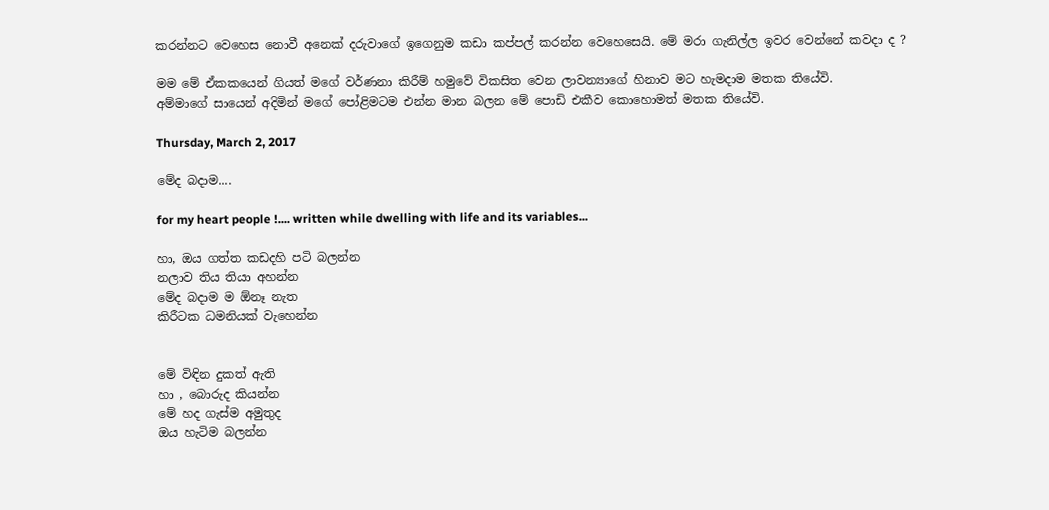කරන්නට වෙහෙස නොවී අනෙක් දරුවාගේ ඉගෙනුම කඩා කප්පල් කරන්න වෙහෙසෙයි. මේ මරා ගැනිල්ල ඉවර වෙන්නේ කවදා ද ?

මම මේ ඒකකයෙන් ගියත් මගේ වර්ණනා කිරීම් හමුවේ විකසිත වෙන ලාවන්‍යාගේ හිනාව මට හැමදාම මතක තියේවි.
අම්මාගේ සායෙන් අදිමින් මගේ පෝළිමටම එන්න මාන බලන මේ පොඩි එකීව කොහොමත් මතක තියේවි.

Thursday, March 2, 2017

මේද බදාම....

for my heart people !.... written while dwelling with life and its variables...

හා, ඔය ගත්ත කඩදහි පටි බලන්න
නලාව තිය තියා අහන්න
මේද බදාම ම ඕනෑ නැත
කිරීටක ධමනියක් වැහෙන්න


මේ විඳින දුකත් ඇති
හා , බොරුද කියන්න
මේ හද ගැස්ම අමුතුද
ඔය හැටිම බලන්න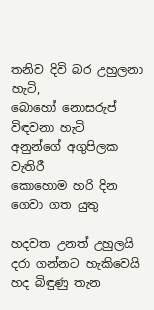තනිව දිවි බර උහුලනා හැටි,
බොහෝ නොසරුප් විඳවනා හැටි
අනුන්ගේ අගුපිලක වැතිරී
කොහොම හරි දින ගෙවා ගත යුතු

හදවත උනත් උහුලයි
දරා ගන්නට හැකිවෙයි
හද බිඳුණු තැන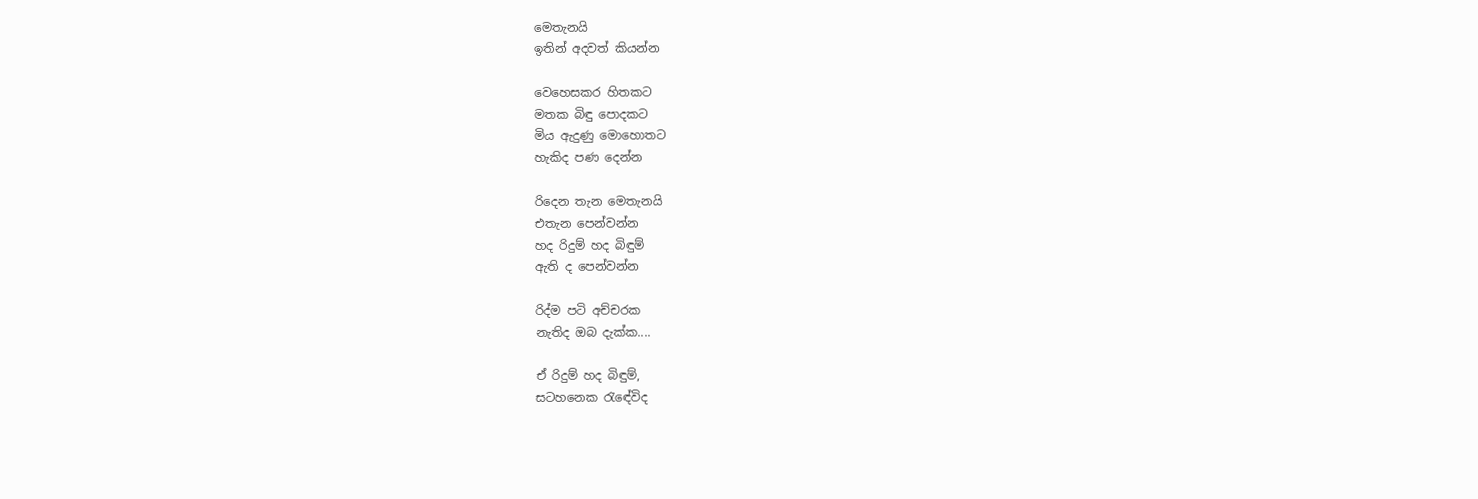මෙතැනයි
ඉතින් අදවත් කියන්න

වෙහෙසකර හිතකට
මතක බිඳු පොදකට
මිය ඇදුණු මොහොතට
හැකිද පණ දෙන්න

රිදෙන තැන මෙතැනයි
එතැන පෙන්වන්න
හද රිදුම් හද බිඳුම්
ඇති ද පෙන්වන්න

රිද්ම පටි අච්චරක
නැතිද ඔබ දැක්ක....

ඒ රිදුම් හද බිඳුම්,
සටහනෙක රැඳේවිද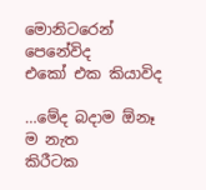මොනිටරෙන් පෙනේවිද
එකෝ එක කියාවිද

...මේද බදාම ඕනෑ ම නැත
කිරීටක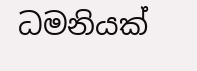ධමනියක්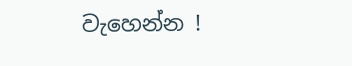වැහෙන්න !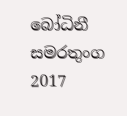බෝධිනී සමරතුංග
2017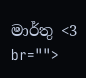මාර්තු <3 br="">